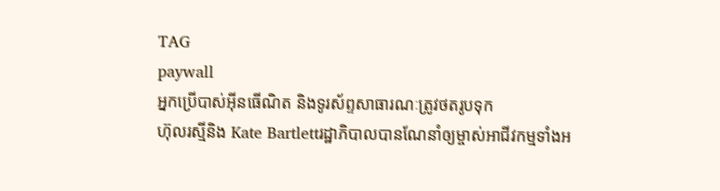TAG
paywall
អ្នកប្រើបាស់អុីនធើណិត និងទូរស័ព្ទសាធារណៈត្រូវថតរូបទុក
ហ៊ុលរស្មីនិង Kate Bartlettរដ្ឋាភិបាលបានណែនាំឲ្យម្ចាស់អាជីវកម្មទាំងអ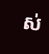ស់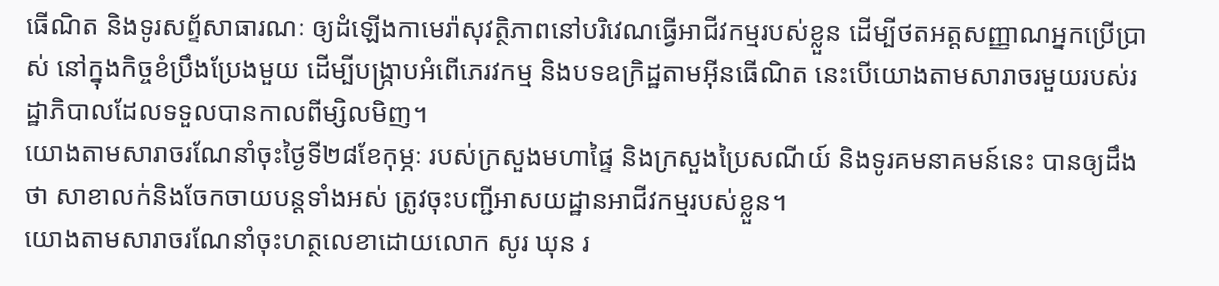ធើណិត និងទូរសព្ទ័សាធារណៈ ឲ្យដំឡើងកាមេរ៉ាសុវត្ថិភាពនៅបរិវេណធ្វើអាជីវកម្មរបស់ខ្លួន ដើម្បីថតអត្តសញ្ញាណអ្នកប្រើប្រាស់ នៅក្នុងកិច្ចខំប្រឹងប្រែងមួយ ដើម្បីបង្ក្រាបអំពើភេរវកម្ម និងបទឧក្រិដ្ឋតាមអុីនធើណិត នេះបើយោងតាមសារាចរមួយរបស់រដ្ឋាភិបាលដែលទទួលបានកាលពីម្សិលមិញ។
យោងតាមសារាចរណែនាំចុះថ្ងៃទី២៨ខែកុម្ភៈ របស់ក្រសួងមហាផ្ទៃ និងក្រសួងប្រៃសណីយ៍ និងទូរគមនាគមន៍នេះ បានឲ្យដឹងថា សាខាលក់និងចែកចាយបន្តទាំងអស់ ត្រូវចុះបញ្ជីអាសយដ្ឋានអាជីវកម្មរបស់ខ្លួន។
យោងតាមសារាចរណែនាំចុះហត្ថលេខាដោយលោក សូរ ឃុន រ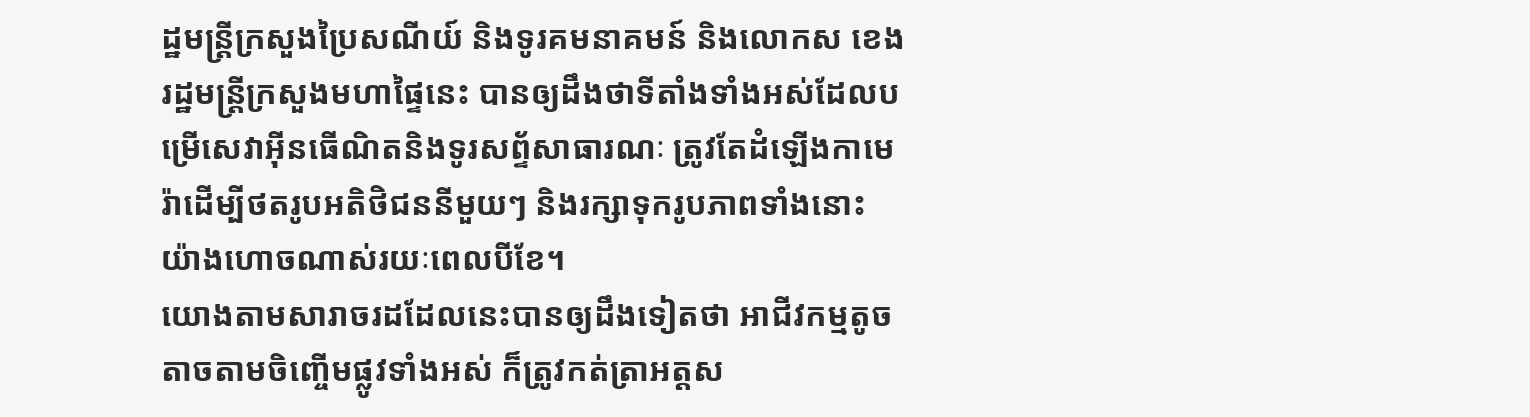ដ្ឋមន្ត្រីក្រសួងប្រៃសណីយ៍ និងទូរគមនាគមន៍ និងលោកស ខេង រដ្ឋមន្ត្រីក្រសួងមហាផ្ទៃនេះ បានឲ្យដឹងថាទីតាំងទាំងអស់ដែលបម្រើសេវាអុីនធើណិតនិងទូរសព្ទ័សាធារណៈ ត្រូវតែដំឡើងកាមេរ៉ាដើម្បីថតរូបអតិថិជននីមួយៗ និងរក្សាទុករូបភាពទាំងនោះយ៉ាងហោចណាស់រយៈពេលបីខែ។
យោងតាមសារាចរដដែលនេះបានឲ្យដឹងទៀតថា អាជីវកម្មតូចតាចតាមចិញ្ចើមផ្លូវទាំងអស់ ក៏ត្រូវកត់ត្រាអត្តស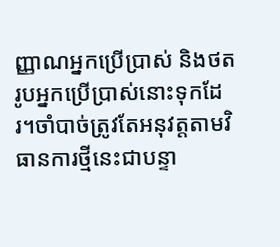ញ្ញាណអ្នកប្រើប្រាស់ និងថតរូបអ្នកប្រើប្រាស់នោះទុកដែរ។ចាំបាច់ត្រូវតែអនុវត្តតាមវិធានការថ្មីនេះជាបន្ទា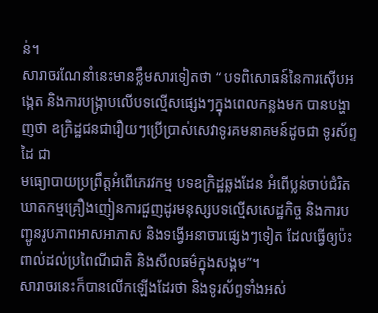ន់។
សារាចរណែនាំនេះមានខ្លឹមសារទៀតថា “ បទពិសោធន៍នៃការស៊ើបអង្កេត និងការបង្ក្រាបលើបទល្មើសផ្សេងៗក្នុងពេលកន្លងមក បានបង្ហាញថា ឧក្រិដ្ឋជនជារឿយៗប្រើប្រាស់សេវាទូរគមនាគមន៍ដូចជា ទូរស័ព្ទដៃ ជា
មធ្យោបាយប្រព្រឹត្តអំពើភេរវកម្ម បទឧក្រិដ្ឋឆ្លងដែន អំពើប្លន់ចាប់ជំរិតឃាតកម្មគ្រឿងញៀនការជួញដូរមនុស្សបទល្មើសសេដ្ឋកិច្ច និងការបញ្ជូនរូបភាពអាសអាភាស និងទង្វើអនាចារផ្សេងៗទៀត ដែលធ្វើឲ្យប៉ះពាល់ដល់ប្រពៃណីជាតិ និងសីលធម៌ក្នុងសង្គម”។
សារាចរនេះក៏បានលើកឡើងដែរថា និងទូរស័ព្ទទាំងអស់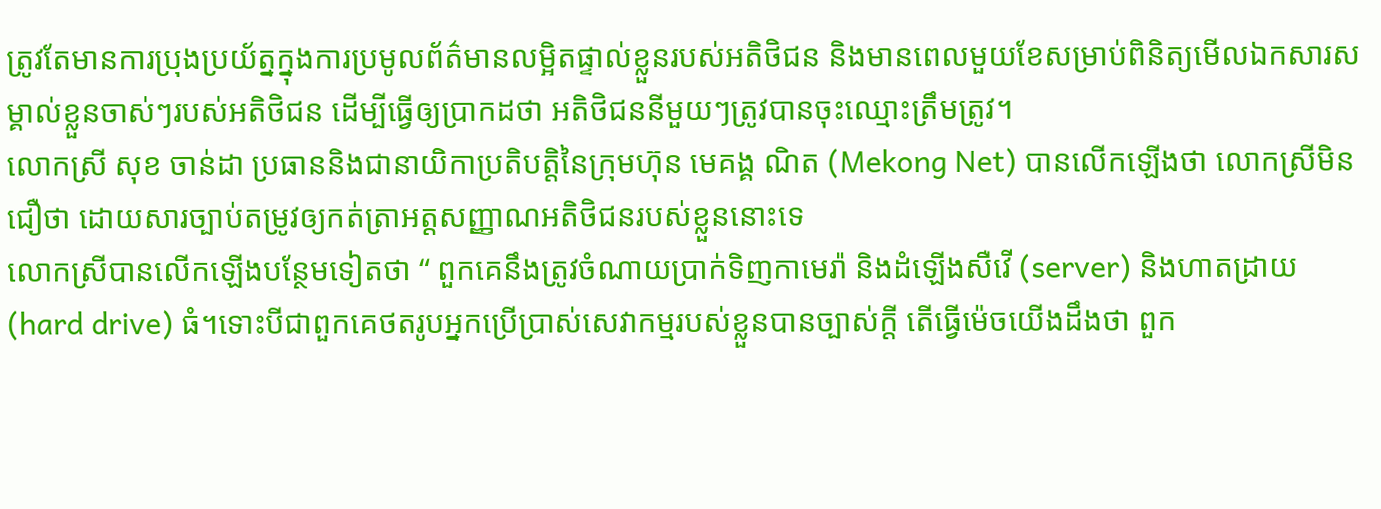ត្រូវតែមានការប្រុងប្រយ័ត្នក្នុងការប្រមូលព័ត៌មានលម្អិតផ្ទាល់ខ្លួនរបស់អតិថិជន និងមានពេលមួយខែសម្រាប់ពិនិត្យមើលឯកសារសម្គាល់ខ្លួនចាស់ៗរបស់អតិថិជន ដើម្បីធ្វើឲ្យប្រាកដថា អតិថិជននីមួយៗត្រូវបានចុះឈ្មោះត្រឹមត្រូវ។
លោកស្រី សុខ ចាន់ដា ប្រធាននិងជានាយិកាប្រតិបត្តិនៃក្រុមហ៊ុន មេគង្គ ណិត (Mekong Net) បានលើកឡើងថា លោកស្រីមិនជឿថា ដោយសារច្បាប់តម្រូវឲ្យកត់ត្រាអត្តសញ្ញាណអតិថិជនរបស់ខ្លួននោះទេ
លោកស្រីបានលើកឡើងបន្ថែមទៀតថា “ ពួកគេនឹងត្រូវចំណាយប្រាក់ទិញកាមេរ៉ា និងដំឡើងសឺវើ (server) និងហាតដ្រាយ (hard drive) ធំ។ទោះបីជាពួកគេថតរូបអ្នកប្រើប្រាស់សេវាកម្មរបស់ខ្លួនបានច្បាស់ក្តី តើធ្វើម៉េចយើងដឹងថា ពួក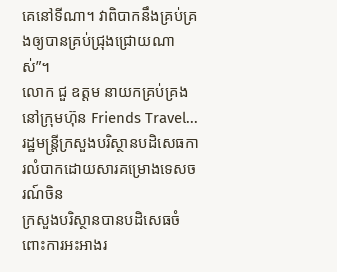គេនៅទីណា។ វាពិបាកនឹងគ្រប់គ្រងឲ្យបានគ្រប់ជ្រុងជ្រោយណាស់”។
លោក ជួ ឧត្តម នាយកគ្រប់គ្រងនៅក្រុមហ៊ុន Friends Travel...
រដ្ឋមន្ត្រីក្រសួងបរិស្ថានបដិសេធការលំបាកដោយសារគម្រោងទេសចរណ៍ចិន
ក្រសួងបរិស្ថានបានបដិសេធចំពោះការអះអាងរ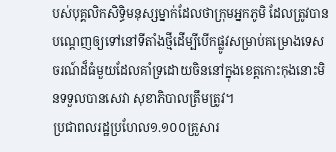បស់បុគ្គលិកសិទ្ធិមនុស្សម្នាក់ដែលថាក្រុមអ្នកភូមិ ដែលត្រូវបានបណ្តេញឲ្យទៅនៅទីតាំងថ្មីដើម្បីបើកផ្លូវសម្រាប់គម្រោងទេសចរណ៍ដ៏ធំមួយដែលគាំទ្រដោយចិននៅក្នុងខេត្តកោះកុងនោះមិនទទួលបានសេវា សុខាភិបាលត្រឹមត្រូវ។
ប្រជាពលរដ្ឋប្រហែល១.១០០គ្រួសារ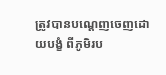ត្រូវបានបណ្តេញចេញដោយបង្ខំ ពីភូមិរប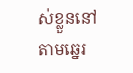ស់ខ្លួននៅតាមឆ្នេរ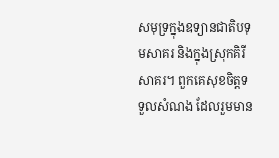សមុទ្រក្នុងឧទ្យានជាតិបទុមសាគរ និងក្នុងស្រុកគិរីសាគរ។ ពួកគេសុខចិត្តទទួលសំណង ដែលរួមមាន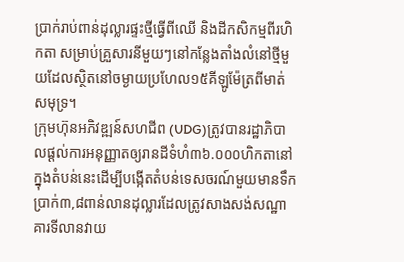ប្រាក់រាប់ពាន់ដុល្លារផ្ទះថ្មីធ្វើពីឈើ និងដីកសិកម្មពីរហិកតា សម្រាប់គ្រួសារនីមួយៗនៅកន្លែងតាំងលំនៅថ្មីមួយដែលស្ថិតនៅចម្ងាយប្រហែល១៥គីឡូម៉ែត្រពីមាត់សមុទ្រ។
ក្រុមហ៊ុនអភិវឌ្ឍន៍សហជីព (UDG)ត្រូវបានរដ្ឋាភិបាលផ្តល់ការអនុញ្ញាតឲ្យរានដីទំហំ៣៦.០០០ហិកតានៅក្នុងតំបន់នេះដើម្បីបង្កើតតំបន់ទេសចរណ៍មួយមានទឹកប្រាក់៣,៨ពាន់លានដុល្លារដែលត្រូវសាងសង់សណ្ឋាគារទីលានវាយ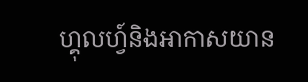ហ្គុលហ្វ៍និងអាកាសយាន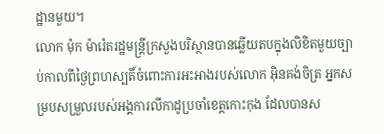ដ្ឋានមួយ។
លោក ម៉ុក ម៉ារ៉េតរដ្ឋមន្ត្រីក្រសួងបរិស្ថានបានឆ្លើយតបក្នុងលិខិតមួយច្បាប់កាលពីថ្ងៃព្រហស្បតិ៍ចំពោះការអះអាងរបស់លោក អុិនគង់ចិត្រ អ្នកសម្របសម្រួលរបស់អង្គការលីកាដូប្រចាំខេត្តកោះកុង ដែលបានស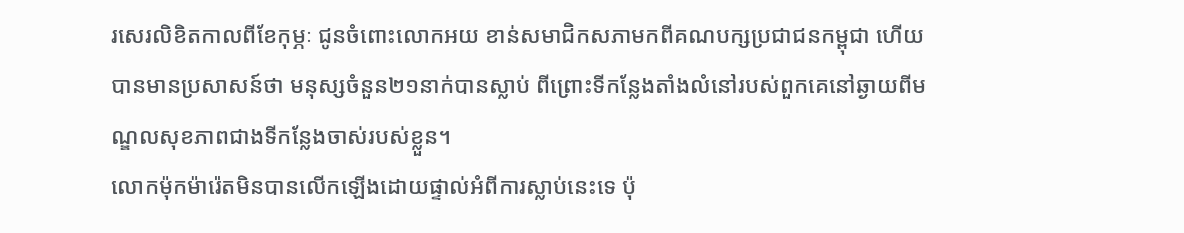រសេរលិខិតកាលពីខែកុម្ភៈ ជូនចំពោះលោកអយ ខាន់សមាជិកសភាមកពីគណបក្សប្រជាជនកម្ពុជា ហើយបានមានប្រសាសន៍ថា មនុស្សចំនួន២១នាក់បានស្លាប់ ពីព្រោះទីកន្លែងតាំងលំនៅរបស់ពួកគេនៅឆ្ងាយពីមណ្ឌលសុខភាពជាងទីកន្លែងចាស់របស់ខ្លួន។
លោកម៉ុកម៉ារ៉េតមិនបានលើកឡើងដោយផ្ទាល់អំពីការស្លាប់នេះទេ ប៉ុ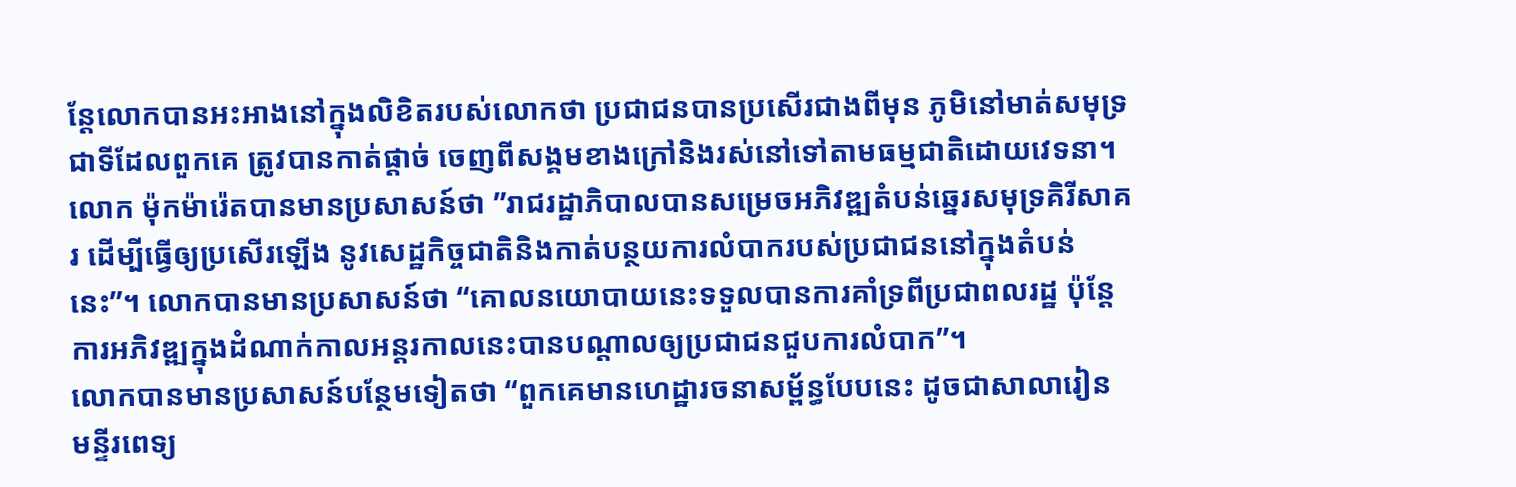ន្តែលោកបានអះអាងនៅក្នុងលិខិតរបស់លោកថា ប្រជាជនបានប្រសើរជាងពីមុន ភូមិនៅមាត់សមុទ្រ ជាទីដែលពួកគេ ត្រូវបានកាត់ផ្តាច់ ចេញពីសង្គមខាងក្រៅនិងរស់នៅទៅតាមធម្មជាតិដោយវេទនា។
លោក ម៉ុកម៉ារ៉េតបានមានប្រសាសន៍ថា ”រាជរដ្ឋាភិបាលបានសម្រេចអភិវឌ្ឍតំបន់ឆ្នេរសមុទ្រគិរីសាគរ ដើម្បីធ្វើឲ្យប្រសើរឡើង នូវសេដ្ឋកិច្ចជាតិនិងកាត់បន្ថយការលំបាករបស់ប្រជាជននៅក្នុងតំបន់នេះ”។ លោកបានមានប្រសាសន៍ថា “គោលនយោបាយនេះទទួលបានការគាំទ្រពីប្រជាពលរដ្ឋ ប៉ុន្តែការអភិវឌ្ឍក្នុងដំណាក់កាលអន្តរកាលនេះបានបណ្តាលឲ្យប្រជាជនជួបការលំបាក”។
លោកបានមានប្រសាសន៍បន្ថែមទៀតថា “ពួកគេមានហេដ្ឋារចនាសម្ព័ន្ធបែបនេះ ដូចជាសាលារៀន មន្ទីរពេទ្យ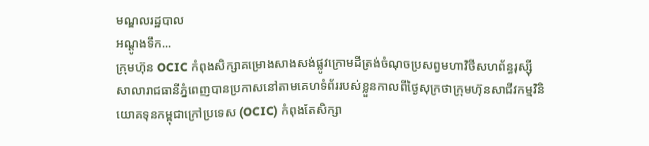មណ្ឌលរដ្ឋបាល
អណ្តូងទឹក...
ក្រុមហ៊ុន OCIC កំពុងសិក្សាគម្រោងសាងសង់ផ្លូវក្រោមដីត្រង់ចំណុចប្រសព្វមហាវិថីសហព័ន្ធរុស្ស៊ី
សាលារាជធានីភ្នំពេញបានប្រកាសនៅតាមគេហទំព័ររបស់ខ្លួនកាលពីថ្ងៃសុក្រថាក្រុមហ៊ុនសាជីវកម្មវិនិយោគទុនកម្ពុជាក្រៅប្រទេស (OCIC) កំពុងតែសិក្សា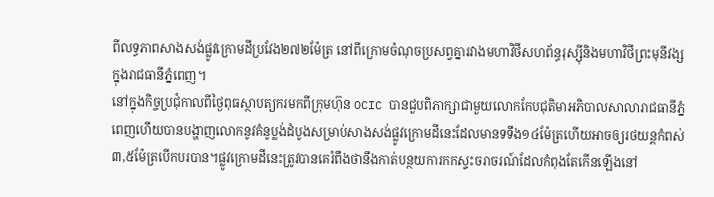ពីលទ្ធភាពសាងសង់ផ្លូវក្រោមដីប្រវែង២៧២ម៉ែត្រ នៅពីក្រោមចំណុចប្រសព្វគ្នារវាងមហាវិថីសហព័ន្ធរុស្ស៊ីនិងមហាវិថីព្រះមុនីវង្សក្នុងរាជធានីភ្នំពេញ។
នៅក្នុងកិច្ចប្រជុំកាលពីថ្ងៃពុធស្ថាបត្យករមកពីក្រុមហ៊ុន OCIC បានជួបពិភាក្សាជាមួយលោកកែបជុតិមាអភិបាលសាលារាជធានីភ្នំពេញហើយបានបង្ហាញលោកនូវគំនូប្លង់ដំបូងសម្រាប់សាងសង់ផ្លូវក្រោមដីនេះដែលមានទទឹង១៤ម៉ែត្រហើយអាចឲ្យរថយន្តកំពស់៣,៥ម៉ែត្របើកបរបាន។ផ្លូវក្រោមដីនេះត្រូវបានគេរំពឹងថានឹងកាត់បន្ថយការកកស្ទះចរាចរណ៍ដែលកំពុងតែកើនឡើងនៅ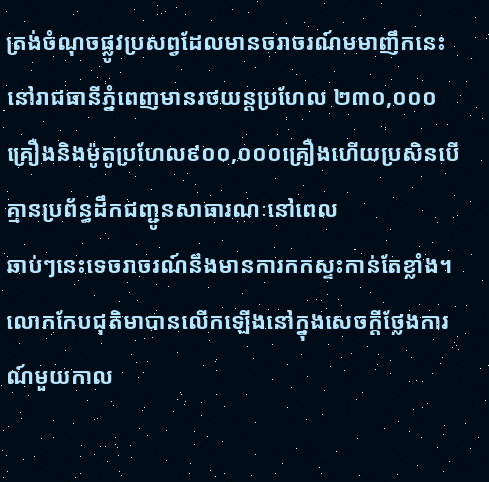ត្រង់ចំណុចផ្លូវប្រសព្វដែលមានចរាចរណ៍មមាញឹកនេះនៅរាជធានីភ្នំពេញមានរថយន្តប្រហែល ២៣០,០០០ គ្រឿងនិងម៉ូតូប្រហែល៩០០,០០០គ្រឿងហើយប្រសិនបើគ្មានប្រព័ន្ធដឹកជញ្ជូនសាធារណៈនៅពេល
ឆាប់ៗនេះទេចរាចរណ៍នឹងមានការកកស្ទះកាន់តែខ្លាំង។លោកកែបជុតិមាបានលើកឡើងនៅក្នុងសេចក្តីថ្លែងការណ៍មួយកាល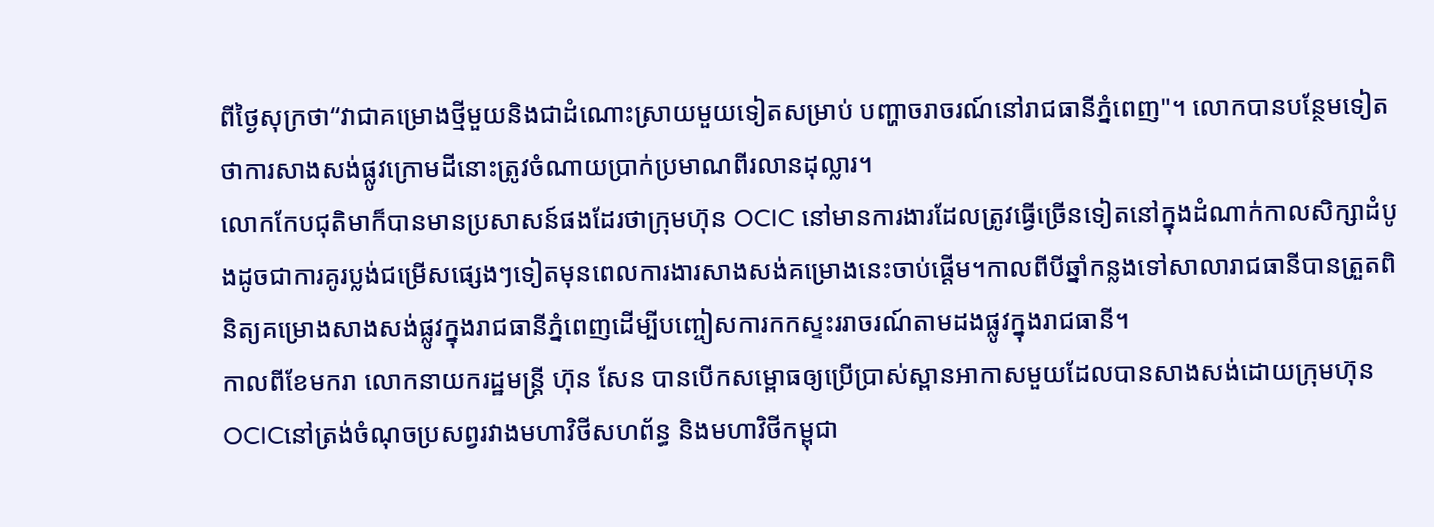ពីថ្ងៃសុក្រថា“វាជាគម្រោងថ្មីមួយនិងជាដំណោះស្រាយមួយទៀតសម្រាប់ បញ្ហាចរាចរណ៍នៅរាជធានីភ្នំពេញ"។ លោកបានបន្ថែមទៀតថាការសាងសង់ផ្លូវក្រោមដីនោះត្រូវចំណាយប្រាក់ប្រមាណពីរលានដុល្លារ។
លោកកែបជុតិមាក៏បានមានប្រសាសន៍ផងដែរថាក្រុមហ៊ុន OCIC នៅមានការងារដែលត្រូវធ្វើច្រើនទៀតនៅក្នុងដំណាក់កាលសិក្សាដំបូងដូចជាការគូរប្លង់ជម្រើសផ្សេងៗទៀតមុនពេលការងារសាងសង់គម្រោងនេះចាប់ផ្តើម។កាលពីបីឆ្នាំកន្លងទៅសាលារាជធានីបានត្រួតពិនិត្យគម្រោងសាងសង់ផ្លូវក្នុងរាជធានីភ្នំពេញដើម្បីបញ្ចៀសការកកស្ទះររាចរណ៍តាមដងផ្លូវក្នុងរាជធានី។
កាលពីខែមករា លោកនាយករដ្ឋមន្ត្រី ហ៊ុន សែន បានបើកសម្ពោធឲ្យប្រើប្រាស់ស្ពានអាកាសមួយដែលបានសាងសង់ដោយក្រុមហ៊ុនOCICនៅត្រង់ចំណុចប្រសព្វរវាងមហាវិថីសហព័ន្ធ និងមហាវិថីកម្ពុជា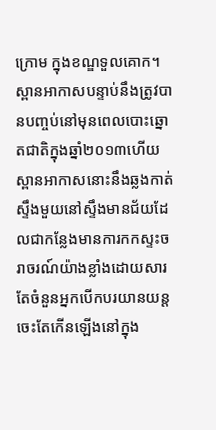ក្រោម ក្នុងខណ្ឌទួលគោក។ស្ពានអាកាសបន្ទាប់នឹងត្រូវបានបញ្ចប់នៅមុនពេលបោះឆ្នោតជាតិក្នុងឆ្នាំ២០១៣ហើយស្ពានអាកាសនោះនឹងឆ្លងកាត់ស្ទឹងមួយនៅស្ទឹងមានជ័យដែលជាកន្លែងមានការកកស្ទះចរាចរណ៍យ៉ាងខ្លាំងដោយសារតែចំនួនអ្នកបើកបរយានយន្តចេះតែកើនឡើងនៅក្នុង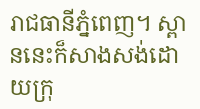រាជធានីភ្នំពេញ។ ស្ពាននេះក៏សាងសង់ដោយក្រុ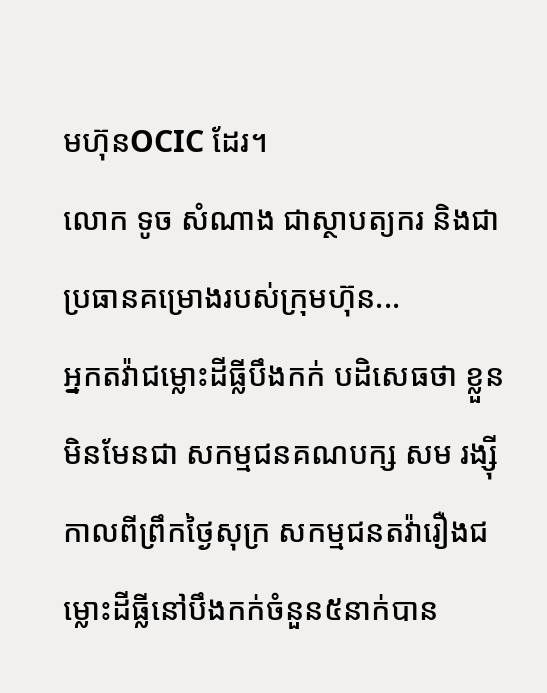មហ៊ុនOCIC ដែរ។
លោក ទូច សំណាង ជាស្ថាបត្យករ និងជាប្រធានគម្រោងរបស់ក្រុមហ៊ុន...
អ្នកតវ៉ាជម្លោះដីធ្លីបឹងកក់ បដិសេធថា ខ្លួនមិនមែនជា សកម្មជនគណបក្ស សម រង្ស៊ី
កាលពីព្រឹកថ្ងៃសុក្រ សកម្មជនតវ៉ារឿងជម្លោះដីធ្លីនៅបឹងកក់ចំនួន៥នាក់បាន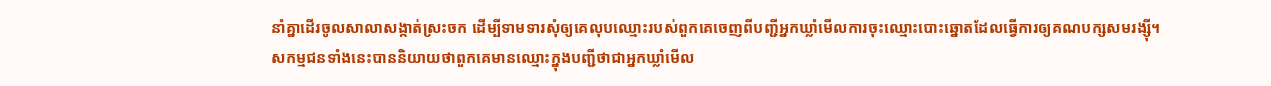នាំគ្នាដើរចូលសាលាសង្កាត់ស្រះចក ដើម្បីទាមទារសុំឲ្យគេលុបឈ្មោះរបស់ពួកគេចេញពីបញ្ជីអ្នកឃ្លាំមើលការចុះឈ្មោះបោះឆ្នោតដែលធ្វើការឲ្យគណបក្សសមរង្ស៊ី។
សកម្មជនទាំងនេះបាននិយាយថាពួកគេមានឈ្មោះក្នុងបញ្ជីថាជាអ្នកឃ្លាំមើល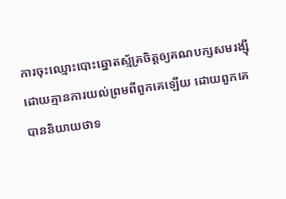ការចុះឈ្មោះបោះឆ្នោតស្ម័គ្រចិត្តឲ្យគណបក្សសមរង្ស៊ី ដោយគ្មានការយល់ព្រមពីពួកគេឡើយ ដោយពួកគេបាននិយាយថាទ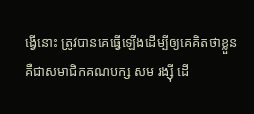ង្វើនោះ ត្រូវបានគេធ្វើឡើងដើម្បីឲ្យគេគិតថាខ្លួនគឺជាសមាជិកគណបក្ស សម រង្ស៊ី ដើ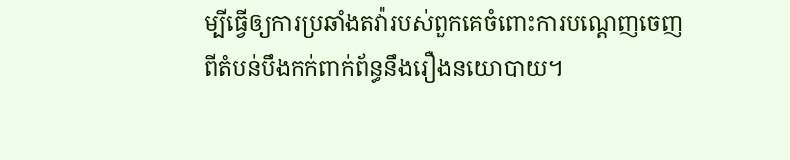ម្បីធ្វើឲ្យការប្រឆាំងតវ៉ារបស់ពួកគេចំពោះការបណ្តេញចេញពីតំបន់បឹងកក់ពាក់ព័ន្ធនឹងរឿងនយោបាយ។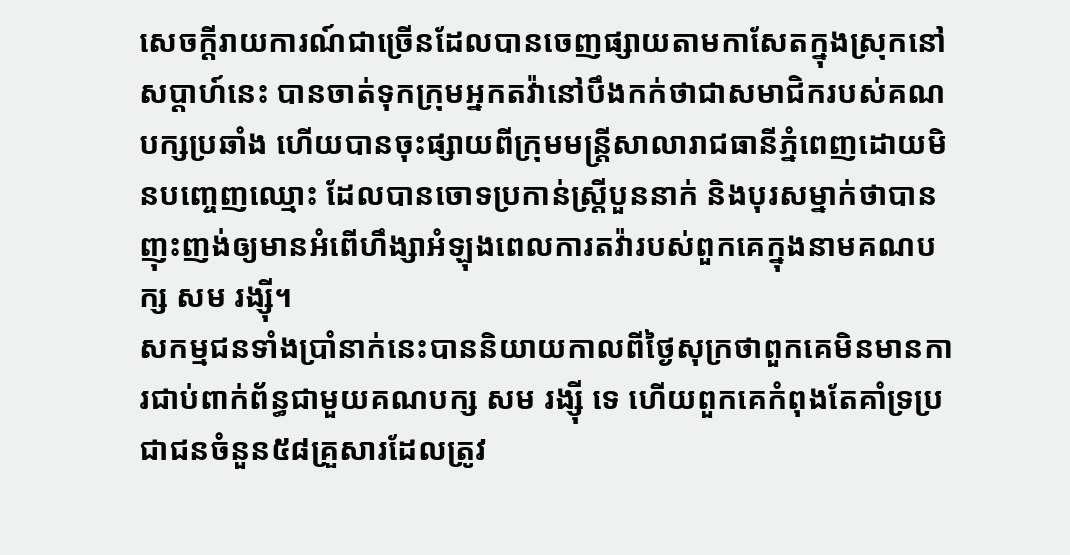សេចក្តីរាយការណ៍ជាច្រើនដែលបានចេញផ្សាយតាមកាសែតក្នុងស្រុកនៅសប្តាហ៍នេះ បានចាត់ទុកក្រុមអ្នកតវ៉ានៅបឹងកក់ថាជាសមាជិករបស់គណបក្សប្រឆាំង ហើយបានចុះផ្សាយពីក្រុមមន្ត្រីសាលារាជធានីភ្នំពេញដោយមិនបញ្ចេញឈ្មោះ ដែលបានចោទប្រកាន់ស្ត្រីបួននាក់ និងបុរសម្នាក់ថាបានញុះញង់ឲ្យមានអំពើហឹង្សាអំឡុងពេលការតវ៉ារបស់ពួកគេក្នុងនាមគណបក្ស សម រង្ស៊ី។
សកម្មជនទាំងប្រាំនាក់នេះបាននិយាយកាលពីថ្ងៃសុក្រថាពួកគេមិនមានការជាប់ពាក់ព័ន្ធជាមួយគណបក្ស សម រង្ស៊ី ទេ ហើយពួកគេកំពុងតែគាំទ្រប្រជាជនចំនួន៥៨គ្រួសារដែលត្រូវ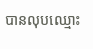បានលុបឈ្មោះ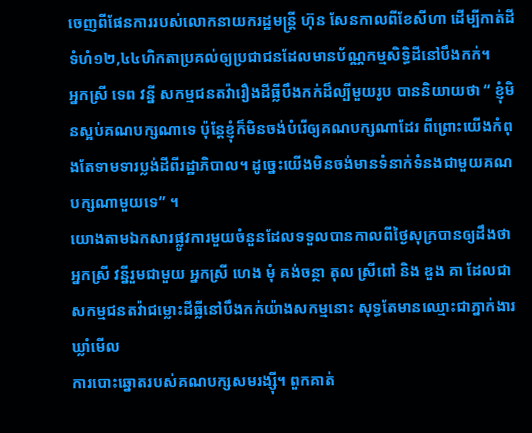ចេញពីផែនការរបស់លោកនាយករដ្ឋមន្ត្រី ហ៊ុន សែនកាលពីខែសីហា ដើម្បីកាត់ដីទំហំ១២,៤៤ហិកតាប្រគល់ឲ្យប្រជាជនដែលមានប័ណ្ណកម្មសិទ្ធិដីនៅបឹងកក់។
អ្នកស្រី ទេព វន្នី សកម្មជនតវ៉ារឿងដីធ្លីបឹងកក់ដ៏ល្បីមួយរូប បាននិយាយថា “ ខ្ញុំមិនស្អប់គណបក្សណាទេ ប៉ុន្តែខ្ញុំក៏មិនចង់បំរើឲ្យគណបក្សណាដែរ ពីព្រោះយើងកំពុងតែទាមទារប្លង់ដីពីរដ្ឋាភិបាល។ ដូច្នេះយើងមិនចង់មានទំនាក់ទំនងជាមួយគណបក្សណាមួយទេ” ។
យោងតាមឯកសារផ្លូវការមួយចំនួនដែលទទួលបានកាលពីថ្ងៃសុក្របានឲ្យដឹងថា អ្នកស្រី វន្នីរួមជាមួយ អ្នកស្រី ហេង មុំ គង់ចន្ថា តុល ស្រីពៅ និង ឌួង គា ដែលជាសកម្មជនតវ៉ាជម្លោះដីធ្លីនៅបឹងកក់យ៉ាងសកម្មនោះ សុទ្ធតែមានឈ្មោះជាភ្នាក់ងារឃ្លាំមើល
ការបោះឆ្នោតរបស់គណបក្សសមរង្ស៊ី។ ពួកគាត់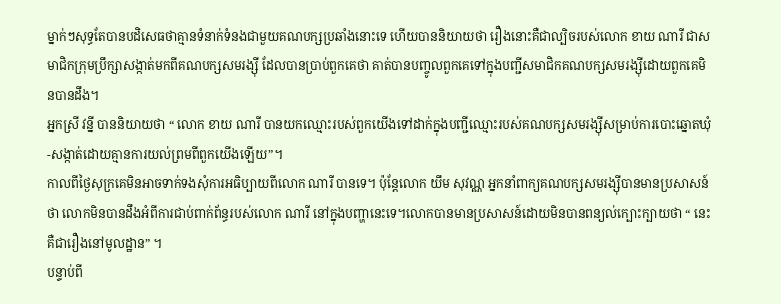ម្នាក់ៗសុទ្ធតែបានបដិសេធថាគ្មានទំនាក់ទំនងជាមួយគណបក្សប្រឆាំងនោះទេ ហើយបាននិយាយថា រឿងនោះគឺជាល្បិចរបស់លោក ខាយ ណារី ជាសមាជិកក្រុមប្រឹក្សាសង្កាត់មកពីគណបក្សសមរង្ស៊ី ដែលបានប្រាប់ពួកគេថា គាត់បានបញ្ចូលពួកគេទៅក្នុងបញ្ជីសមាជិកគណបក្សសមរង្ស៊ីដោយពួកគេមិនបានដឹង។
អ្នកស្រី វន្នី បាននិយាយថា “ លោក ខាយ ណារី បានយកឈ្មោះរបស់ពួកយើងទៅដាក់ក្នុងបញ្ជីឈ្មោះរបស់គណបក្សសមរង្ស៊ីសម្រាប់ការបោះឆ្នោតឃុំ-សង្កាត់ដោយគ្មានការយល់ព្រមពីពួកយើងឡើយ”។
កាលពីថ្ងៃសុក្រគេមិនអាចទាក់ទងសុំការអធិប្បាយពីលោក ណារី បានទេ។ ប៉ុន្តែលោក យឹម សុវណ្ណ អ្នកនាំពាក្យគណបក្សសមរង្ស៊ីបានមានប្រសាសន៍ថា លោកមិនបានដឹងអំពីការជាប់ពាក់ព័ន្ធរបស់លោក ណារី នៅក្នុងបញ្ហានេះទេ។លោកបានមានប្រសាសន៍ដោយមិនបានពន្យល់ក្បោះក្បាយថា “ នេះគឺជារឿងនៅមូលដ្ឋាន” ។
បន្ទាប់ពី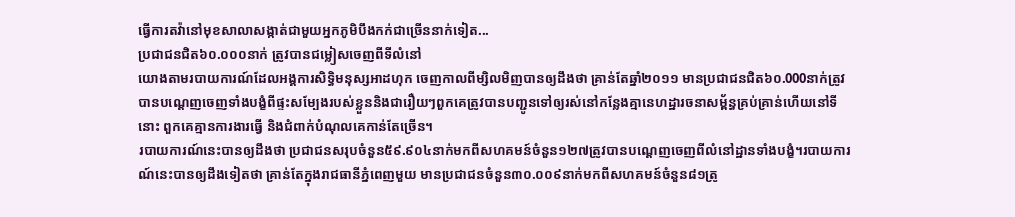ធ្វើការតវ៉ានៅមុខសាលាសង្កាត់ជាមួយអ្នកភូមិបឹងកក់ជាច្រើននាក់ទៀត...
ប្រជាជនជិត៦០.០០០នាក់ ត្រូវបានជម្លៀសចេញពីទីលំនៅ
យោងតាមរបាយការណ៍ដែលអង្គការសិទ្ធិមនុស្សអាដហុក ចេញកាលពីម្សិលមិញបានឲ្យដឹងថា គ្រាន់តែឆ្នាំ២០១១ មានប្រជាជនជិត៦០.000នាក់ត្រូវបានបណ្តេញចេញទាំងបង្ខំពីផ្ទះសម្បែងរបស់ខ្លួននិងជារឿយៗពួកគេត្រូវបានបញ្ជូនទៅឲ្យរស់នៅកន្លែងគ្មានេហដ្ឋារចនាសម្ព័ន្ធគ្រប់គ្រាន់ហើយនៅទីនោះ ពួកគេគ្មានការងារធ្វើ និងជំពាក់បំណុលគេកាន់តែច្រើន។
របាយការណ៍នេះបានឲ្យដឹងថា ប្រជាជនសរុបចំនួន៥៩.៩០៤នាក់មកពីសហគមន៍ចំនួន១២៧ត្រូវបានបណ្តេញចេញពីលំនៅដ្ឋានទាំងបង្ខំ។របាយការណ៍នេះបានឲ្យដឹងទៀតថា គ្រាន់តែក្នុងរាជធានីភ្នំពេញមួយ មានប្រជាជនចំនួន៣០.០០៩នាក់មកពីសហគមន៍ចំនួន៨១ត្រូ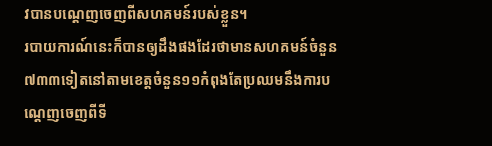វបានបណ្តេញចេញពីសហគមន៍របស់ខ្លួន។
របាយការណ៍នេះក៏បានឲ្យដឹងផងដែរថាមានសហគមន៍ចំនួន៧៣៣ទៀតនៅតាមខេត្តចំនួន១១កំពុងតែប្រឈមនឹងការបណ្តេញចេញពីទី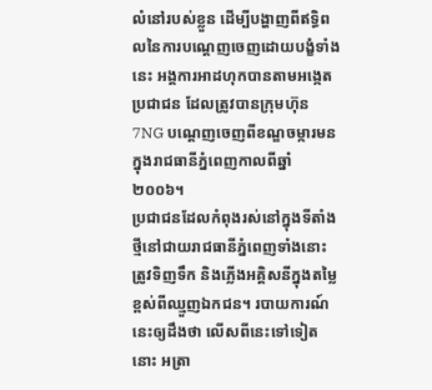លំនៅរបស់ខ្លួន ដើម្បីបង្ហាញពីឥទ្ធិពលនៃការបណ្តេញចេញដោយបង្ខំទាំងនេះ អង្គការអាដហុកបានតាមអង្កេតប្រជាជន ដែលត្រូវបានក្រុមហ៊ុន7NG បណ្តេញចេញពីខណ្ឌចម្ការមនក្នុងរាជធានីភ្នំពេញកាលពីឆ្នាំ២០០៦។
ប្រជាជនដែលកំពុងរស់នៅក្នុងទីតាំងថ្មីនៅជាយរាជធានីភ្នំពេញទាំងនោះត្រូវទិញទឹក និងភ្លើងអគ្គិសនីក្នុងតម្លៃខ្ពស់ពីឈ្មួញឯកជន។ របាយការណ៍នេះឲ្យដឹងថា លើសពីនេះទៅទៀតនោះ អត្រា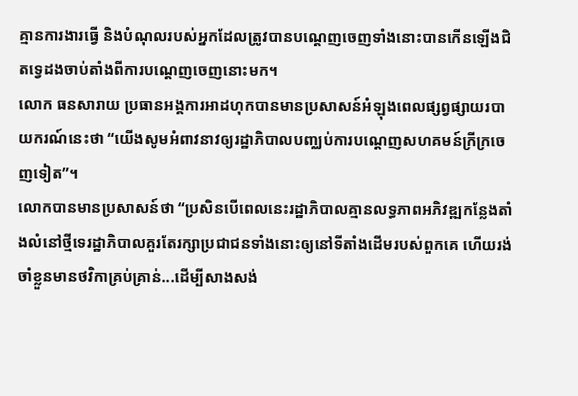គ្មានការងារធ្វើ និងបំណុលរបស់អ្នកដែលត្រូវបានបណ្តេញចេញទាំងនោះបានកើនឡើងជិតទ្វេដងចាប់តាំងពីការបណ្តេញចេញនោះមក។
លោក ធនសារាយ ប្រធានអង្គការអាដហុកបានមានប្រសាសន៍អំឡុងពេលផ្សព្វផ្សាយរបាយករណ៍នេះថា “យើងសូមអំពាវនាវឲ្យរដ្ឋាភិបាលបញ្ឈប់ការបណ្តេញសហគមន៍ក្រីក្រចេញទៀត”។
លោកបានមានប្រសាសន៍ថា “ប្រសិនបើពេលនេះរដ្ឋាភិបាលគ្មានលទ្ធភាពអភិវឌ្ឍកន្លែងតាំងលំនៅថ្មីទេរដ្ឋាភិបាលគួរតែរក្សាប្រជាជនទាំងនោះឲ្យនៅទីតាំងដើមរបស់ពួកគេ ហើយរង់ចាំខ្លួនមានថវិកាគ្រប់គ្រាន់...ដើម្បីសាងសង់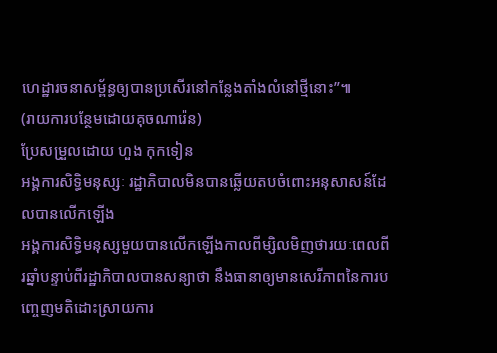ហេដ្ឋារចនាសម្ព័ន្ធឲ្យបានប្រសើរនៅកន្លែងតាំងលំនៅថ្មីនោះ”៕
(រាយការបន្ថែមដោយគុចណារ៉េន)
ប្រែសម្រួលដោយ ហួង កុកទៀន
អង្គការសិទ្ធិមនុស្សៈ រដ្ឋាភិបាលមិនបានឆ្លើយតបចំពោះអនុសាសន៍ដែលបានលើកឡើង
អង្គការសិទ្ធិមនុស្សមួយបានលើកឡើងកាលពីម្សិលមិញថារយៈពេលពីរឆ្នាំបន្ទាប់ពីរដ្ឋាភិបាលបានសន្យាថា នឹងធានាឲ្យមានសេរីភាពនៃការបញ្ចេញមតិដោះស្រាយការ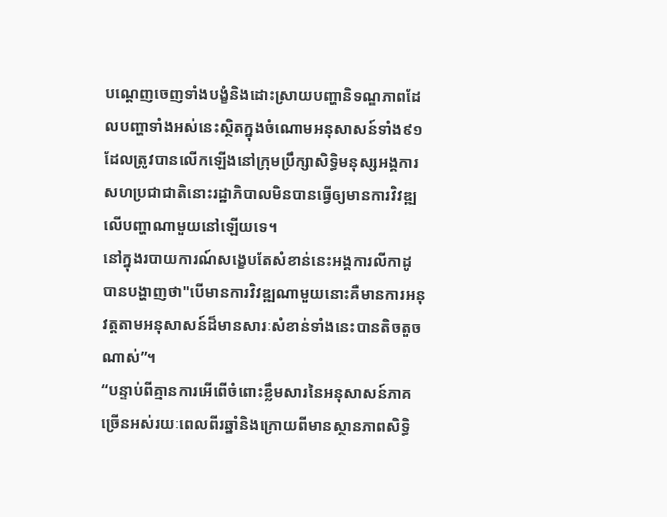បណ្តេញចេញទាំងបង្ខំនិងដោះស្រាយបញ្ហានិទណ្ឌភាពដែលបញ្ហាទាំងអស់នេះស្ថិតក្នុងចំណោមអនុសាសន៍ទាំង៩១ដែលត្រូវបានលើកឡើងនៅក្រុមប្រឹក្សាសិទ្ធិមនុស្សអង្គការសហប្រជាជាតិនោះរដ្ឋាភិបាលមិនបានធ្វើឲ្យមានការវិវឌ្ឍលើបញ្ហាណាមួយនៅឡើយទេ។
នៅក្នុងរបាយការណ៍សង្ខេបតែសំខាន់នេះអង្គការលីកាដូបានបង្ហាញថា"បើមានការវិវឌ្ឍណាមួយនោះគឺមានការអនុវត្តតាមអនុសាសន៍ដ៏មានសារៈសំខាន់ទាំងនេះបានតិចតួចណាស់”។
“បន្ទាប់ពីគ្មានការអើពើចំពោះខ្លឹមសារនៃអនុសាសន៍ភាគច្រើនអស់រយៈពេលពីរឆ្នាំនិងក្រោយពីមានស្ថានភាពសិទ្ធិ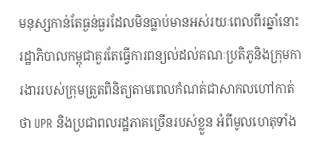មនុស្សកាន់តែធ្ងន់ធ្ងរដែលមិនធ្លាប់មានអស់រយៈពេលពីរឆ្នាំនោះ រដ្ឋាភិបាលកម្ពុជាគួរតែធ្វើការពន្យល់ដល់គណៈប្រតិភូនិងក្រុមការងាររបស់ក្រុមត្រួតពិនិត្យតាមពេលកំណត់ជាសាកលហៅកាត់ថា UPR និងប្រជាពលរដ្ឋភាគច្រើនរបស់ខ្លួន អំពីមូលហេតុទាំង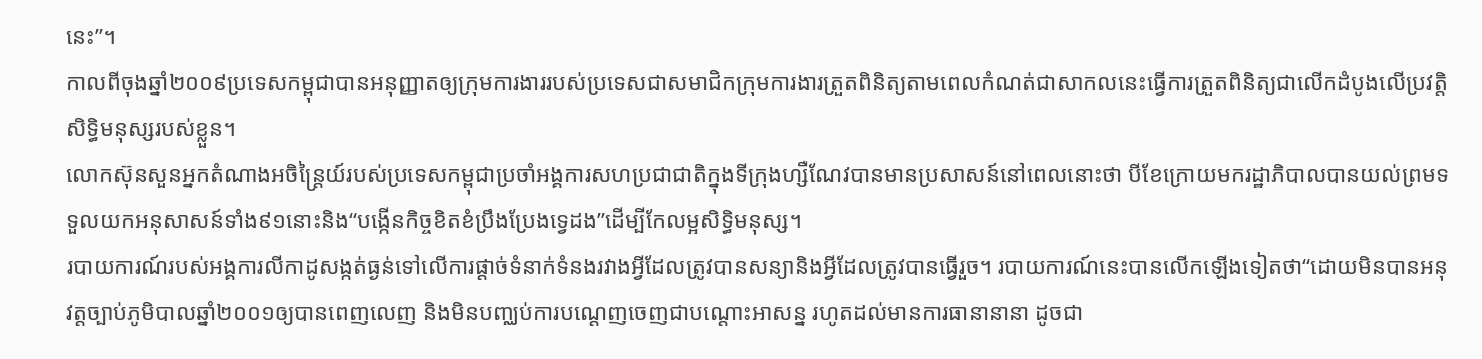នេះ”។
កាលពីចុងឆ្នាំ២០០៩ប្រទេសកម្ពុជាបានអនុញ្ញាតឲ្យក្រុមការងាររបស់ប្រទេសជាសមាជិកក្រុមការងារត្រួតពិនិត្យតាមពេលកំណត់ជាសាកលនេះធ្វើការត្រួតពិនិត្យជាលើកដំបូងលើប្រវត្តិសិទ្ធិមនុស្សរបស់ខ្លួន។
លោកស៊ុនសួនអ្នកតំណាងអចិន្ត្រៃយ៍របស់ប្រទេសកម្ពុជាប្រចាំអង្គការសហប្រជាជាតិក្នុងទីក្រុងហ្សឺណែវបានមានប្រសាសន៍នៅពេលនោះថា បីខែក្រោយមករដ្ឋាភិបាលបានយល់ព្រមទទួលយកអនុសាសន៍ទាំង៩១នោះនិង“បង្កើនកិច្ចខិតខំប្រឹងប្រែងទ្វេដង”ដើម្បីកែលម្អសិទ្ធិមនុស្ស។
របាយការណ៍របស់អង្គការលីកាដូសង្កត់ធ្ងន់ទៅលើការផ្តាច់ទំនាក់ទំនងរវាងអ្វីដែលត្រូវបានសន្យានិងអ្វីដែលត្រូវបានធ្វើរួច។ របាយការណ៍នេះបានលើកឡើងទៀតថា“ដោយមិនបានអនុវត្តច្បាប់ភូមិបាលឆ្នាំ២០០១ឲ្យបានពេញលេញ និងមិនបញ្ឈប់ការបណ្តេញចេញជាបណ្តោះអាសន្ន រហូតដល់មានការធានានានា ដូចជា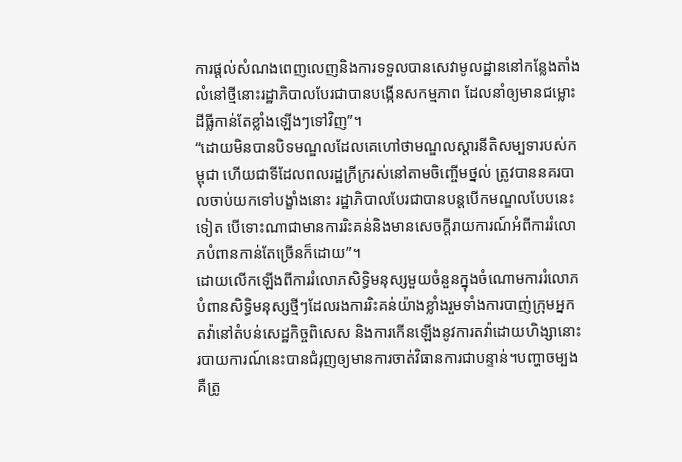ការផ្តល់សំណងពេញលេញនិងការទទួលបានសេវាមូលដ្ឋាននៅកន្លែងតាំងលំនៅថ្មីនោះរដ្ឋាភិបាលបែរជាបានបង្កើនសកម្មភាព ដែលនាំឲ្យមានជម្លោះដីធ្លីកាន់តែខ្លាំងឡើងៗទៅវិញ”។
“ដោយមិនបានបិទមណ្ឌលដែលគេហៅថាមណ្ឌលស្តារនីតិសម្បទារបស់កម្ពុជា ហើយជាទីដែលពលរដ្ឋក្រីក្ររស់នៅតាមចិញ្ចើមថ្នល់ ត្រូវបាននគរបាលចាប់យកទៅបង្ខាំងនោះ រដ្ឋាភិបាលបែរជាបានបន្តបើកមណ្ឌលបែបនេះទៀត បើទោះណាជាមានការរិះគន់និងមានសេចក្តីរាយការណ៍អំពីការរំលោភបំពានកាន់តែច្រើនក៏ដោយ”។
ដោយលើកឡើងពីការរំលោភសិទ្ធិមនុស្សមួយចំនួនក្នុងចំណោមការរំលោភបំពានសិទ្ធិមនុស្សថ្មីៗដែលរងការរិះគន់យ៉ាងខ្លាំងរួមទាំងការបាញ់ក្រុមអ្នកតវ៉ានៅតំបន់សេដ្ឋកិច្ចពិសេស និងការកើនឡើងនូវការតវ៉ាដោយហិង្សានោះរបាយការណ៍នេះបានជំរុញឲ្យមានការចាត់វិធានការជាបន្ទាន់។បញ្ហាចម្បងគឺត្រូ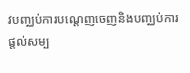វបញ្ឈប់ការបណ្តេញចេញនិងបញ្ឈប់ការផ្តល់សម្ប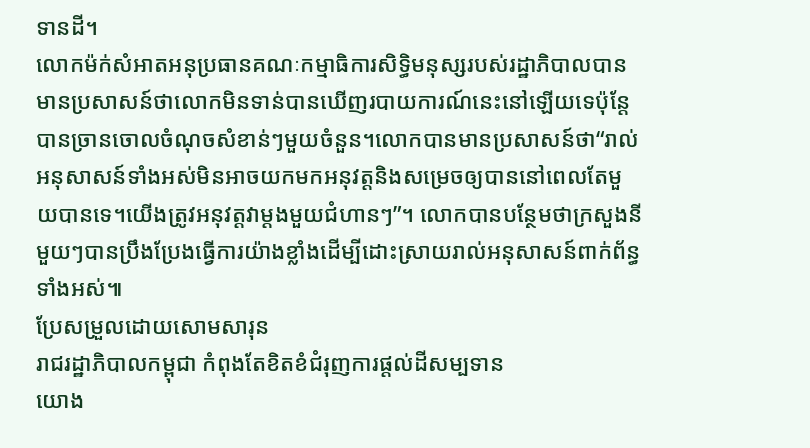ទានដី។
លោកម៉ក់សំអាតអនុប្រធានគណៈកម្មាធិការសិទ្ធិមនុស្សរបស់រដ្ឋាភិបាលបានមានប្រសាសន៍ថាលោកមិនទាន់បានឃើញរបាយការណ៍នេះនៅឡើយទេប៉ុន្តែបានច្រានចោលចំណុចសំខាន់ៗមួយចំនួន។លោកបានមានប្រសាសន៍ថា“រាល់អនុសាសន៍ទាំងអស់មិនអាចយកមកអនុវត្តនិងសម្រេចឲ្យបាននៅពេលតែមួយបានទេ។យើងត្រូវអនុវត្តវាម្តងមួយជំហានៗ”។ លោកបានបន្ថែមថាក្រសួងនីមួយៗបានប្រឹងប្រែងធ្វើការយ៉ាងខ្លាំងដើម្បីដោះស្រាយរាល់អនុសាសន៍ពាក់ព័ន្ធទាំងអស់៕
ប្រែសម្រួលដោយសោមសារុន
រាជរដ្ឋាភិបាលកម្ពុជា កំពុងតែខិតខំជំរុញការផ្តល់ដីសម្បទាន
យោង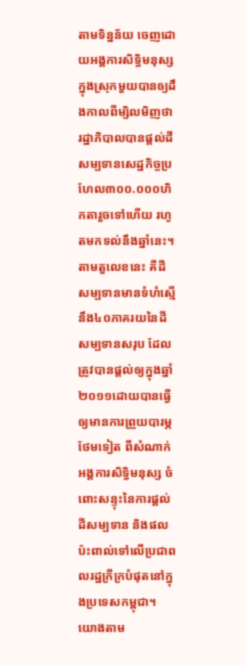តាមទិន្នន័យ ចេញដោយអង្គការសិទ្ធិមនុស្សក្នុងស្រុកមួយបានឲ្យដឹងកាលពីម្សិលមិញថា រដ្ឋាភិបាលបានផ្តល់ដីសម្បទានសេដ្ឋកិច្ចប្រហែល៣០០.០០០ហិកតារួចទៅហើយ រហូតមកទល់នឹងឆ្នាំនេះ។
តាមតួលេខនេះ គឺដីសម្បទានមានទំហំស្មើនឹង៤០ភាគរយនៃដីសម្បទានសរុប ដែលត្រូវបានផ្តល់ឲ្យក្នុងឆ្នាំ២០១១ដោយបានធ្វើឲ្យមានការព្រួយបារម្ភថែមទៀត ពីសំណាក់អង្គការសិទ្ធិមនុស្ស ចំពោះសន្ទុះនៃការផ្តល់ដីសម្បទាន និងផលប៉ះពាល់ទៅលើប្រជាពលរដ្ឋក្រីក្របំផុតនៅក្នុងប្រទេសកម្ពុជា។
យោងតាម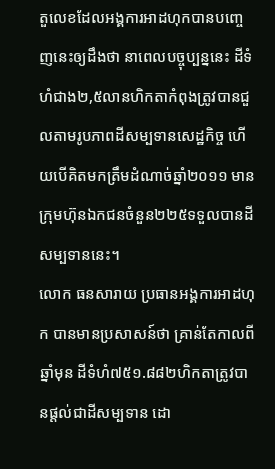តួលេខដែលអង្គការអាដហុកបានបញ្ចេញនេះឲ្យដឹងថា នាពេលបច្ចុប្បន្ននេះ ដីទំហំជាង២,៥លានហិកតាកំពុងត្រូវបានជួលតាមរូបភាពដីសម្បទានសេដ្ឋកិច្ច ហើយបើគិតមកត្រឹមដំណាច់ឆ្នាំ២០១១ មានក្រុមហ៊ុនឯកជនចំនួន២២៥ទទួលបានដីសម្បទាននេះ។
លោក ធនសារាយ ប្រធានអង្គការអាដហុក បានមានប្រសាសន៍ថា គ្រាន់តែកាលពីឆ្នាំមុន ដីទំហំ៧៥១.៨៨២ហិកតាត្រូវបានផ្តល់ជាដីសម្បទាន ដោ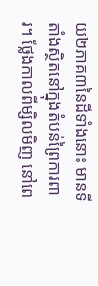យ២ភាគ៣នៃដីទាំងនោះ មានទីតាំងស្ថិតនៅក្នុងតំបន់ព្រៃការពារ។ ថ្លែងកាលពីម្សិលមិញ នៅពេ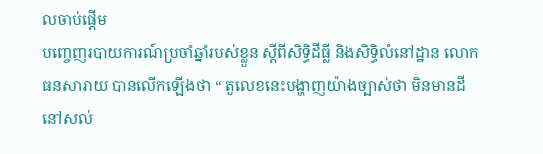លចាប់ផ្តើម
បញ្ចេញរបាយការណ៍ប្រចាំឆ្នាំរបស់ខ្លួន ស្តីពីសិទ្ធិដីធ្លី និងសិទ្ធិលំនៅដ្ឋាន លោក ធនសារាយ បានលើកឡើងថា “ តួលេខនេះបង្ហាញយ៉ាងច្បាស់ថា មិនមានដីនៅសល់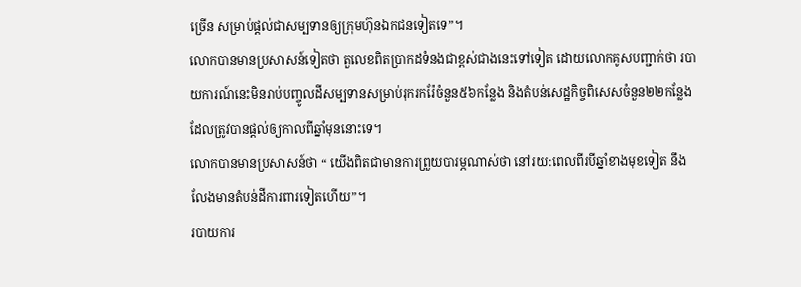ច្រើន សម្រាប់ផ្តល់ជាសម្បទានឲ្យក្រុមហ៊ុនឯកជនទៀតទេ”។
លោកបានមានប្រសាសន៍ទៀតថា តួលេខពិតប្រាកដទំនងជាខ្ពស់ជាងនេះទៅទៀត ដោយលោកគូសបញ្ជាក់ថា របាយការណ៍នេះមិនរាប់បញ្ចូលដីសម្បទានសម្រាប់រុករករ៉ែចំនួន៥៦កន្លែង និងតំបន់សេដ្ឋកិច្ចពិសេសចំនួន២២កន្លែង ដែលត្រូវបានផ្តល់ឲ្យកាលពីឆ្នាំមុននោះទេ។
លោកបានមានប្រសាសន៍ថា “ យើងពិតជាមានការព្រួយបារម្ភណាស់ថា នៅរយ:ពេលពីរបីឆ្នាំខាងមុខទៀត នឹងលែងមានតំបន់ដីការពារទៀតហើយ”។
របាយការ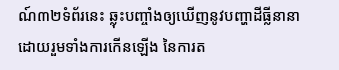ណ៍៣២ទំព័រនេះ ឆ្លុះបញ្ចាំងឲ្យឃើញនូវបញ្ហាដីធ្លីនានា ដោយរួមទាំងការកើនឡើង នៃការត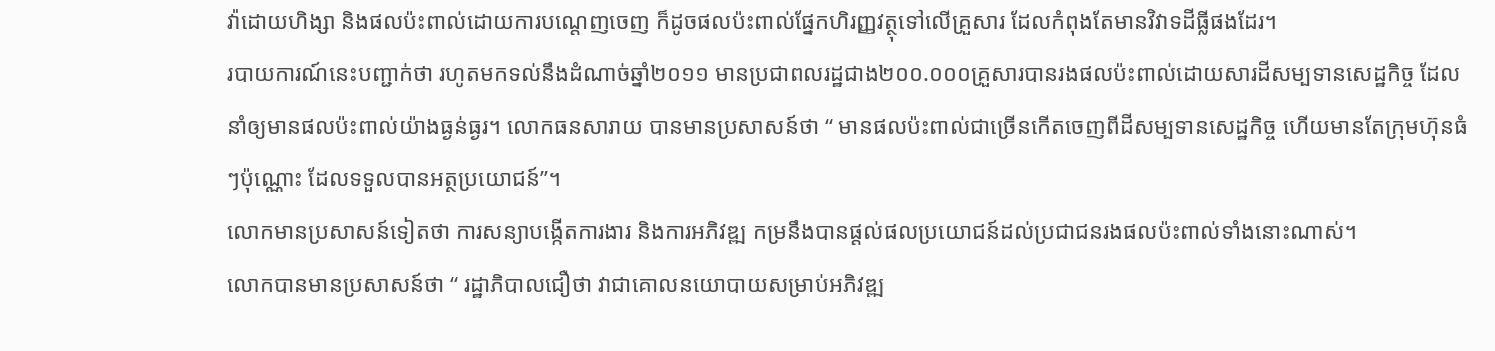វ៉ាដោយហិង្សា និងផលប៉ះពាល់ដោយការបណ្តេញចេញ ក៏ដូចផលប៉ះពាល់ផ្នែកហិរញ្ញវត្ថុទៅលើគ្រួសារ ដែលកំពុងតែមានវិវាទដីធ្លីផងដែរ។
របាយការណ៍នេះបញ្ជាក់ថា រហូតមកទល់នឹងដំណាច់ឆ្នាំ២០១១ មានប្រជាពលរដ្ឋជាង២០០.០០០គ្រួសារបានរងផលប៉ះពាល់ដោយសារដីសម្បទានសេដ្ឋកិច្ច ដែលនាំឲ្យមានផលប៉ះពាល់យ៉ាងធ្ងន់ធ្ងរ។ លោកធនសារាយ បានមានប្រសាសន៍ថា “ មានផលប៉ះពាល់ជាច្រើនកើតចេញពីដីសម្បទានសេដ្ឋកិច្ច ហើយមានតែក្រុមហ៊ុនធំៗប៉ុណ្ណោះ ដែលទទួលបានអត្ថប្រយោជន៍”។
លោកមានប្រសាសន៍ទៀតថា ការសន្យាបង្កើតការងារ និងការអភិវឌ្ឍ កម្រនឹងបានផ្ដល់ផលប្រយោជន៍ដល់ប្រជាជនរងផលប៉ះពាល់ទាំងនោះណាស់។
លោកបានមានប្រសាសន៍ថា “ រដ្ឋាភិបាលជឿថា វាជាគោលនយោបាយសម្រាប់អភិវឌ្ឍ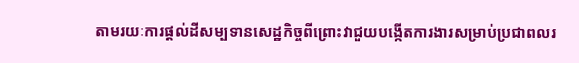តាមរយៈការផ្តល់ដីសម្បទានសេដ្ឋកិច្ចពីព្រោះវាជួយបង្កើតការងារសម្រាប់ប្រជាពលរ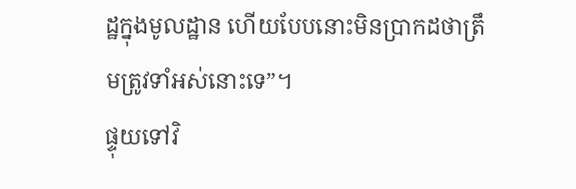ដ្ឋក្នុងមូលដ្ឋាន ហើយបែបនោះមិនប្រាកដថាត្រឹមត្រូវទាំអស់នោះទេ”។
ផ្ទុយទៅវិ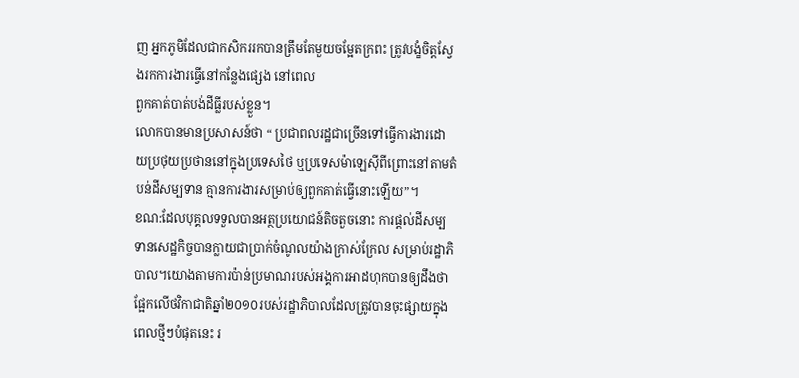ញ អ្នកភូមិដែលជាកសិកររកបានត្រឹមតែមួយចម្អែតក្រពះ ត្រូវបង្ខំចិត្តស្វែងរកការងារធ្វើនៅកន្លែងផ្សេង នៅពេល
ពួកគាត់បាត់បង់ដីធ្លីរបស់ខ្លួន។
លោកបានមានប្រសាសន៍ថា “ ប្រជាពលរដ្ឋជាច្រើនទៅធ្វើការងារដោយប្រថុយប្រថាននៅក្នុងប្រទេសថៃ ឬប្រទេសម៉ាឡេស៊ីពីព្រោះនៅតាមតំបន់ដីសម្បទាន គ្មានការងារសម្រាប់ឲ្យពួកគាត់ធ្វើនោះឡើយ”។
ខណ:ដែលបុគ្គលទទួលបានអត្ថប្រយោជន៍តិចតួចនោះ ការផ្តល់ដីសម្បទានសេដ្ឋកិច្ចបានក្លាយជាប្រាក់ចំណូលយ៉ាងក្រាស់ក្រែល សម្រាប់រដ្ឋាភិបាល។យោងតាមការប៉ាន់ប្រមាណរបស់អង្គការអាដហុកបានឲ្យដឹងថា ផ្អែកលើថវិកាជាតិឆ្នាំ២០១០របស់រដ្ឋាភិបាលដែលត្រូវបានចុះផ្សាយក្នុងពេលថ្មីៗបំផុតនេះ រ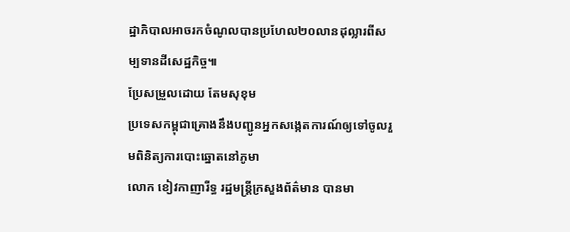ដ្ឋាភិបាលអាចរកចំណូលបានប្រហែល២០លានដុល្លារពីសម្បទានដីសេដ្ឋកិច្ច៕
ប្រែសម្រួលដោយ តែមសុខុម
ប្រទេសកម្ពុជាគ្រោងនឹងបញ្ជូនអ្នកសង្កេតការណ៍ឲ្យទៅចូលរួមពិនិត្យការបោះឆ្នោតនៅភូមា
លោក ខៀវកាញារីទ្ធ រដ្ឋមន្ត្រីក្រសួងព័ត៌មាន បានមា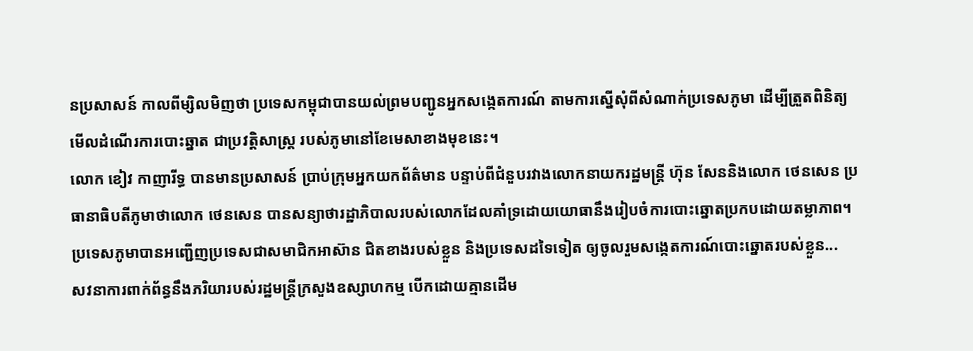នប្រសាសន៍ កាលពីម្សិលមិញថា ប្រទេសកម្ពុជាបានយល់ព្រមបញ្ជូនអ្នកសង្កេតការណ៍ តាមការស្នើសុំពីសំណាក់ប្រទេសភូមា ដើម្បីត្រួតពិនិត្យមើលដំណើរការបោះឆ្នាត ជាប្រវត្តិសាស្រ្ត របស់ភូមានៅខែមេសាខាងមុខនេះ។
លោក ខៀវ កាញារីទ្ធ បានមានប្រសាសន៍ ប្រាប់ក្រុមអ្នកយកព័ត៌មាន បន្ទាប់ពីជំនួបរវាងលោកនាយករដ្ឋមន្ត្រី ហ៊ុន សែននិងលោក ថេនសេន ប្រធានាធិបតីភូមាថាលោក ថេនសេន បានសន្យាថារដ្ឋាភិបាលរបស់លោកដែលគាំទ្រដោយយោធានឹងរៀបចំការបោះឆ្នោតប្រកបដោយតម្លាភាព។
ប្រទេសភូមាបានអញ្ជើញប្រទេសជាសមាជិកអាស៊ាន ជិតខាងរបស់ខ្លួន និងប្រទេសដទៃទៀត ឲ្យចូលរួមសង្កេតការណ៍បោះឆ្នោតរបស់ខ្លួន...
សវនាការពាក់ព័ន្ធនឹងភរិយារបស់រដ្ឋមន្ត្រីក្រសួងឧស្សាហកម្ម បើកដោយគ្មានដើម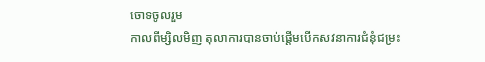ចោទចូលរួម
កាលពីម្សិលមិញ តុលាការបានចាប់ផ្តើមបើកសវនាការជំនុំជម្រះ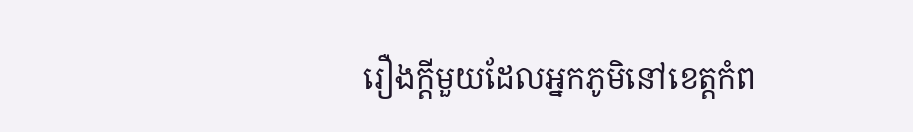រឿងក្តីមួយដែលអ្នកភូមិនៅខេត្តកំព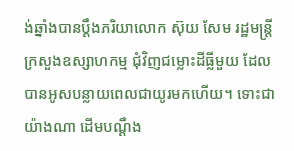ង់ឆ្នាំងបានប្តឹងភរិយាលោក ស៊ុយ សែម រដ្ឋមន្ត្រីក្រសួងឧស្សាហកម្ម ជុំវិញជម្លោះដីធ្លីមួយ ដែលបានអូសបន្លាយពេលជាយូរមកហើយ។ ទោះជាយ៉ាងណា ដើមបណ្តឹង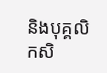និងបុគ្គលិកសិ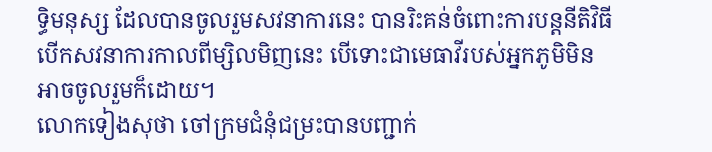ទ្ធិមនុស្ស ដែលបានចូលរួមសវនាការនេះ បានរិះគន់ចំពោះការបន្តនីតិវិធីបើកសវនាការកាលពីម្សិលមិញនេះ បើទោះជាមេធាវីរបស់អ្នកភូមិមិនអាចចូលរួមក៏ដោយ។
លោកទៀងសុថា ចៅក្រមជំនុំជម្រះបានបញ្ជាក់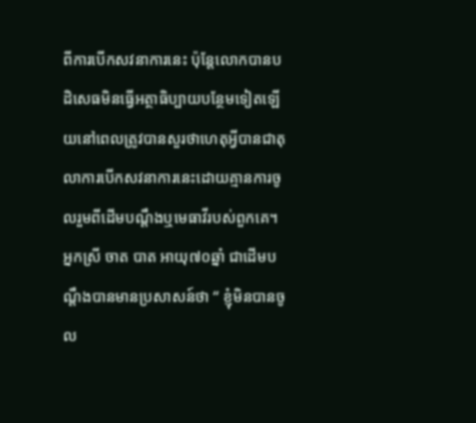ពីការបើកសវនាការនេះ ប៉ុន្តែលោកបានបដិសេធមិនធ្វើអត្ថាធិប្បាយបន្ថែមទៀតឡើយនៅពេលត្រូវបានសួរថាហេតុអ្វីបានជាតុលាការបើកសវនាការនេះដោយគ្មានការចូលរួមពីដើមបណ្តឹងឬមេធាវីរបស់ពួកគេ។
អ្នកស្រី ចាត បាត អាយុ៧០ឆ្នាំ ជាដើមបណ្តឹងបានមានប្រសាសន៍ថា “ ខ្ញុំមិនបានចូល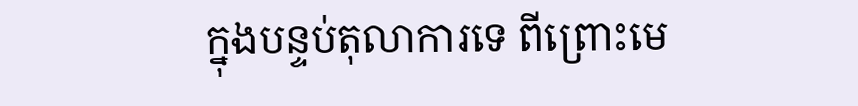ក្នុងបន្ទប់តុលាការទេ ពីព្រោះមេ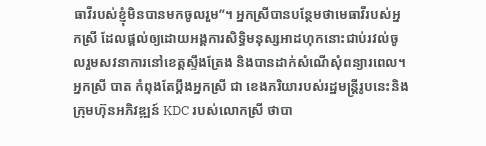ធាវីរបស់ខ្ញុំមិនបានមកចូលរួម”។ អ្នកស្រីបានបន្ថែមថាមេធាវីរបស់អ្នកស្រី ដែលផ្តល់ឲ្យដោយអង្គការសិទ្ធិមនុស្សអាដហុកនោះជាប់រវល់ចូលរួមសវនាការនៅខេត្តស្ទឹងត្រែង និងបានដាក់សំណើសុំពន្យារពេល។
អ្នកស្រី បាត កំពុងតែប្តឹងអ្នកស្រី ជា ខេងភរិយារបស់រដ្ឋមន្ត្រីរូបនេះនិងក្រុមហ៊ុនអភិវឌ្ឍន៍ KDC របស់លោកស្រី ថាបា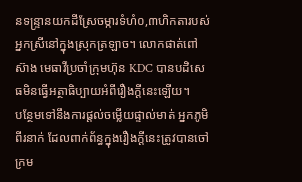នទន្ទ្រានយកដីស្រែចម្ការទំហំ០,៣ហិកតារបស់អ្នកស្រីនៅក្នុងស្រុកត្រឡាច។ លោកផាត់ពៅស៊ាង មេធាវីប្រចាំក្រុមហ៊ុន KDC បានបដិសេធមិនធ្វើអត្ថាធិប្បាយអំពីរឿងក្តីនេះឡើយ។
បន្ថែមទៅនឹងការផ្តល់ចម្លើយផ្ទាល់មាត់ អ្នកភូមិពីរនាក់ ដែលពាក់ព័ន្ធក្នុងរឿងក្តីនេះត្រូវបានចៅក្រម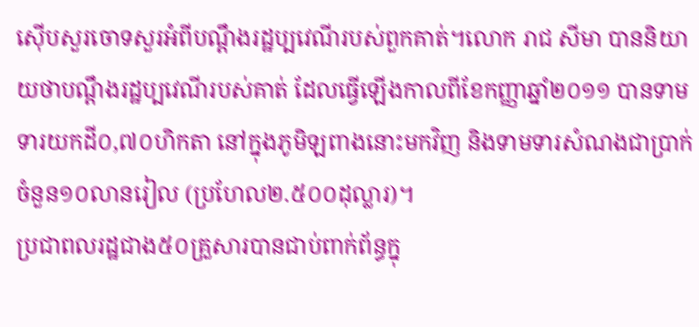ស៊ើបសួរចោទសួរអំពីបណ្តឹងរដ្ឋប្បវេណីរបស់ពួកគាត់។លោក រាជ សីមា បាននិយាយថាបណ្តឹងរដ្ឋប្បវេណីរបស់គាត់ ដែលធ្វើឡើងកាលពីខែកញ្ញាឆ្នាំ២០១១ បានទាមទារយកដី០,៧០ហិកតា នៅក្នុងភូមិឡពាងនោះមកវិញ និងទាមទារសំណងជាប្រាក់ចំនួន១០លានរៀល (ប្រហែល២.៥០០ដុល្លារ)។
ប្រជាពលរដ្ឋជាង៥០គ្រួសារបានជាប់ពាក់ព័ន្ធក្នុ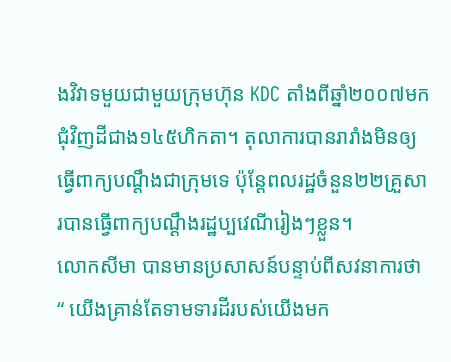ងវិវាទមួយជាមួយក្រុមហ៊ុន KDC តាំងពីឆ្នាំ២០០៧មក ជុំវិញដីជាង១៤៥ហិកតា។ តុលាការបានរារាំងមិនឲ្យធ្វើពាក្យបណ្តឹងជាក្រុមទេ ប៉ុន្តែពលរដ្ឋចំនួន២២គ្រួសារបានធ្វើពាក្យបណ្តឹងរដ្ឋប្បវេណីរៀងៗខ្លួន។
លោកសីមា បានមានប្រសាសន៍បន្ទាប់ពីសវនាការថា “ យើងគ្រាន់តែទាមទារដីរបស់យើងមក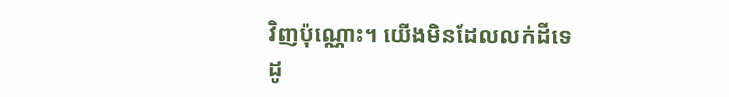វិញប៉ុណ្ណោះ។ យើងមិនដែលលក់ដីទេ ដូ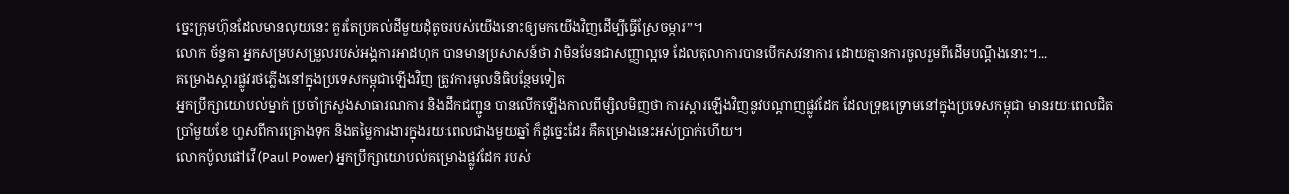ច្នេះក្រុមហ៊ុនដែលមានលុយនេះ គួរតែប្រគល់ដីមួយដុំតូចរបស់យើងនោះឲ្យមកយើងវិញដើម្បីធ្វើស្រែចម្ការ”។
លោក ច័ន្ទគា អ្នកសម្របសម្រួលរបស់អង្គការអាដហុក បានមានប្រសាសន៍ថា វាមិនមែនជាសញ្ញាល្អទេ ដែលតុលាការបានបើកសវនាការ ដោយគ្មានការចូលរួមពីដើមបណ្តឹងនោះ។...
គម្រោងស្ដារផ្លូវរថភ្លើងនៅក្នុងប្រទេសកម្ពុជាឡើងវិញ ត្រូវការមូលនិធិបន្ថែមទៀត
អ្នកប្រឹក្សាយោបល់ម្នាក់ ប្រចាំក្រសួងសាធារណការ និងដឹកជញ្ជូន បានលើកឡើងកាលពីម្សិលមិញថា ការស្ដារឡើងវិញនូវបណ្ដាញផ្លូវដែក ដែលទ្រុឌទ្រោមនៅក្នុងប្រទេសកម្ពុជា មានរយៈពេលជិតប្រាំមួយខែ ហួសពីការគ្រោងទុក និងតម្លៃការងារក្នុងរយៈពេលជាងមួយឆ្នាំ ក៏ដូច្នេះដែរ គឺគម្រោងនេះអស់ប្រាក់ហើយ។
លោកប៉ូលផៅវើ (Paul Power) អ្នកប្រឹក្សាយោបល់គម្រោងផ្លូវដែក របស់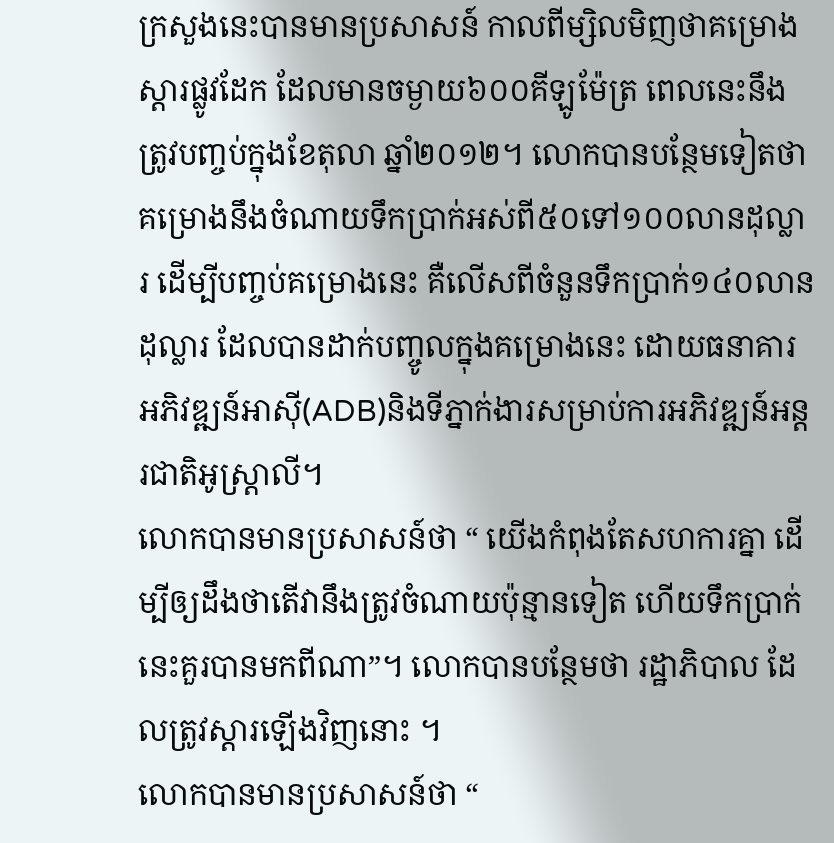ក្រសួងនេះបានមានប្រសាសន៍ កាលពីម្សិលមិញថាគម្រោងស្ដារផ្លូវដែក ដែលមានចម្ងាយ៦០០គីឡូម៉ែត្រ ពេលនេះនឹងត្រូវបញ្ចប់ក្នុងខែតុលា ឆ្នាំ២០១២។ លោកបានបន្ថែមទៀតថា គម្រោងនឹងចំណាយទឹកប្រាក់អស់ពី៥០ទៅ១០០លានដុល្លារ ដើម្បីបញ្ចប់គម្រោងនេះ គឺលើសពីចំនួនទឹកប្រាក់១៤០លានដុល្លារ ដែលបានដាក់បញ្ចូលក្នុងគម្រោងនេះ ដោយធនាគារអភិវឌ្ឍន៍អាស៊ី(ADB)និងទីភ្នាក់ងារសម្រាប់ការអភិវឌ្ឍន៍អន្ដរជាតិអូស្ត្រាលី។
លោកបានមានប្រសាសន៍ថា “ យើងកំពុងតែសហការគ្នា ដើម្បីឲ្យដឹងថាតើវានឹងត្រូវចំណាយប៉ុន្មានទៀត ហើយទឹកប្រាក់នេះគួរបានមកពីណា”។ លោកបានបន្ថែមថា រដ្ឋាភិបាល ដែលត្រូវស្ដារឡើងវិញនោះ ។
លោកបានមានប្រសាសន៍ថា “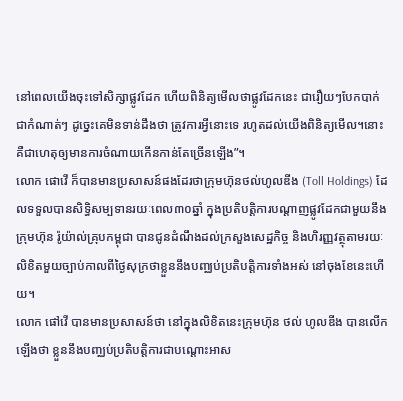នៅពេលយើងចុះទៅសិក្សាផ្លូវដែក ហើយពិនិត្យមើលថាផ្លូវដែកនេះ ជារឿយៗបែកបាក់ជាកំណាត់ៗ ដូច្នេះគេមិនទាន់ដឹងថា ត្រូវការអ្វីនោះទេ រហូតដល់យើងពិនិត្យមើល។នោះ គឺជាហេតុឲ្យមានការចំណាយកើនកាន់តែច្រើនឡើង”។
លោក ផោវើ ក៏បានមានប្រសាសន៍ផងដែរថាក្រុមហ៊ុនថល់ហូលឌីង (Toll Holdings) ដែលទទួលបានសិទ្ធិសម្បទានរយៈពេល៣០ឆ្នាំ ក្នុងប្រតិបត្តិការបណ្ដាញផ្លូវដែកជាមួយនឹងក្រុមហ៊ុន រ៉ូយ៉ាល់គ្រុបកម្ពុជា បានជូនដំណឹងដល់ក្រសួងសេដ្ឋកិច្ច និងហិរញ្ញវត្ថុតាមរយៈលិខិតមួយច្បាប់កាលពីថ្ងៃសុក្រថាខ្លួននឹងបញ្ឈប់ប្រតិបត្តិការទាំងអស់ នៅចុងខែនេះហើយ។
លោក ផៅវើ បានមានប្រសាសន៍ថា នៅក្នុងលិខិតនេះក្រុមហ៊ុន ថល់ ហូលឌីង បានលើកឡើងថា ខ្លួននឹងបញ្ឈប់ប្រតិបត្តិការជាបណ្ដោះអាស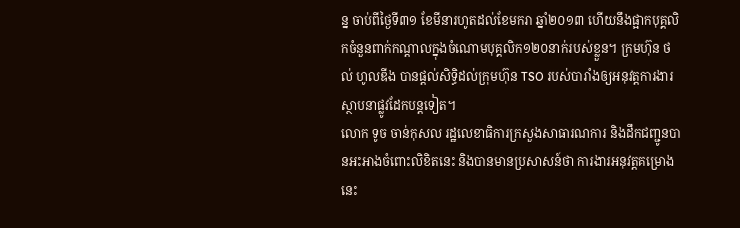ន្ន ចាប់ពីថ្ងៃទី៣១ ខែមីនារហូតដល់ខែមករា ឆ្នាំ២០១៣ ហើយនឹងផ្អាកបុគ្គលិកចំនួនពាក់កណ្ដាលក្នុងចំណោមបុគ្គលិក១២០នាក់របស់ខ្លួន។ ក្រមហ៊ុន ថល់ ហូលឌីង បានផ្ដល់សិទ្ធិដល់ក្រុមហ៊ុន TSO របស់បារាំងឲ្យអនុវត្តការងារស្ថាបនាផ្លូវដែកបន្តទៀត។
លោក ទូច ចាន់កុសល រដ្ឋលេខាធិការក្រសួងសាធារណការ និងដឹកជញ្ជូនបានអះអាងចំពោះលិខិតនេះ និងបានមានប្រសាសន៍ថា ការងារអនុវត្តគម្រោងនេះ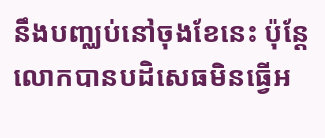នឹងបញ្ឈប់នៅចុងខែនេះ ប៉ុន្ដែលោកបានបដិសេធមិនធ្វើអ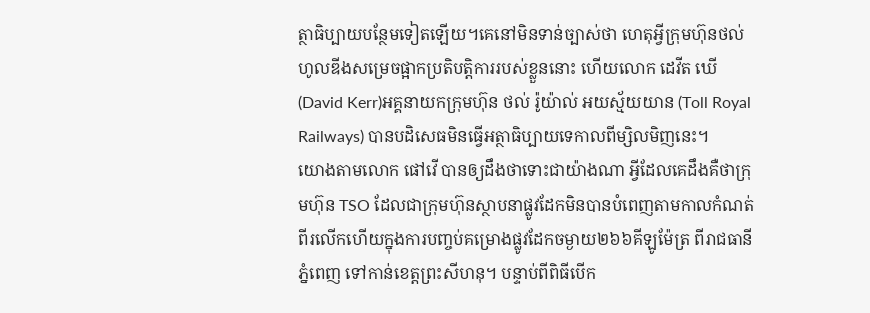ត្ថាធិប្បាយបន្ថែមទៀតឡើយ។គេនៅមិនទាន់ច្បាស់ថា ហេតុអ្វីក្រុមហ៊ុនថល់ហូលឌីងសម្រេចផ្អាកប្រតិបត្តិការរបស់ខ្លួននោះ ហើយលោក ដេវីត ឃើ (David Kerr)អគ្គនាយកក្រុមហ៊ុន ថល់ រ៉ូយ៉ាល់ អយស្ម័យយាន (Toll Royal Railways) បានបដិសេធមិនធ្វើអត្ថាធិប្បាយទេកាលពីម្សិលមិញនេះ។
យោងតាមលោក ផៅវើ បានឲ្យដឹងថាទោះជាយ៉ាងណា អ្វីដែលគេដឹងគឺថាក្រុមហ៊ុន TSO ដែលជាក្រុមហ៊ុនស្ថាបនាផ្លូវដែកមិនបានបំពេញតាមកាលកំណត់ពីរលើកហើយក្នុងការបញ្ចប់គម្រោងផ្លូវដែកចម្ងាយ២៦៦គីឡូម៉ែត្រ ពីរាជធានីភ្នំពេញ ទៅកាន់ខេត្តព្រះសីហនុ។ បន្ទាប់ពីពិធីបើក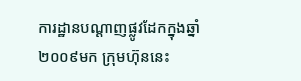ការដ្ឋានបណ្ដាញផ្លូវដែកក្នុងឆ្នាំ២០០៩មក ក្រុមហ៊ុននេះ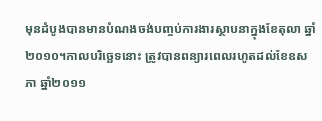មុនដំបូងបានមានបំណងចង់បញ្ចប់ការងារស្ថាបនាក្នុងខែតុលា ឆ្នាំ២០១០។កាលបរិច្ឆេទនោះ ត្រូវបានពន្យារពេលរហូតដល់ខែឧសភា ឆ្នាំ២០១១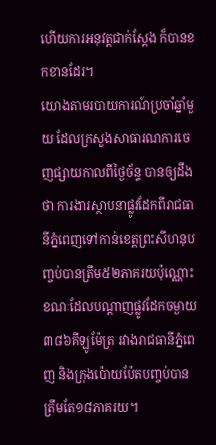ហើយការអនុវត្តជាក់ស្តែង ក៏បានខកខានដែរ។
យោងតាមរបាយការណ៍ប្រចាំឆ្នាំមួយ ដែលក្រសួងសាធារណការចេញផ្សាយកាលពីថ្ងៃច័ន្ទ បានឲ្យដឹងថា ការងារស្ថាបនាផ្លូវដែកពីរាជធានីភ្នំពេញទៅកាន់ខេត្តព្រះសីហនុបញ្ចប់បានត្រឹម៥២ភាគរយប៉ុណ្ណោះ ខណៈដែលបណ្ដាញផ្លូវដែកចម្ងាយ៣៨៦គីឡូម៉ែត្រ រវាងរាជធានីភ្នំពេញ និងក្រុងប៉ោយប៉ែតបញ្ចប់បានត្រឹមតែ១៨ភាគរយ។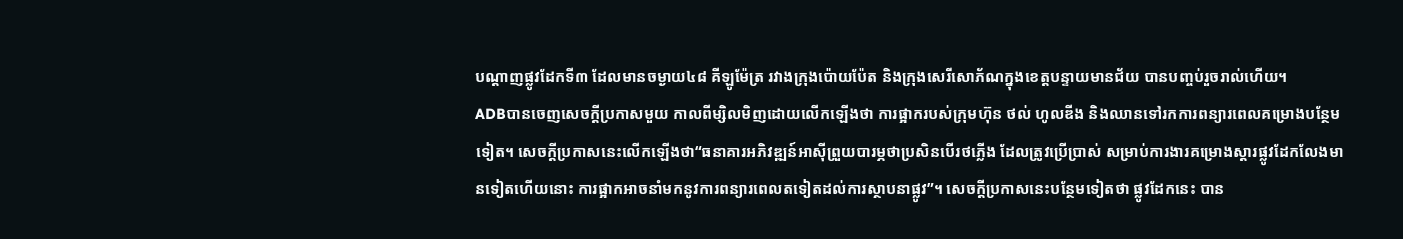បណ្ដាញផ្លូវដែកទី៣ ដែលមានចម្ងាយ៤៨ គីឡូម៉ែត្រ រវាងក្រុងប៉ោយប៉ែត និងក្រុងសេរីសោភ័ណក្នុងខេត្តបន្ទាយមានជ័យ បានបញ្ចប់រួចរាល់ហើយ។
ADBបានចេញសេចក្ដីប្រកាសមួយ កាលពីម្សិលមិញដោយលើកឡើងថា ការផ្អាករបស់ក្រុមហ៊ុន ថល់ ហូលឌីង និងឈានទៅរកការពន្យារពេលគម្រោងបន្ថែមទៀត។ សេចក្ដីប្រកាសនេះលើកឡើងថា“ធនាគារអភិវឌ្ឍន៍អាស៊ីព្រួយបារម្ភថាប្រសិនបើរថភ្លើង ដែលត្រូវប្រើប្រាស់ សម្រាប់ការងារគម្រោងស្តារផ្លូវដែកលែងមានទៀតហើយនោះ ការផ្អាកអាចនាំមកនូវការពន្យារពេលតទៀតដល់ការស្ថាបនាផ្លូវ”។ សេចក្ដីប្រកាសនេះបន្ថែមទៀតថា ផ្លូវដែកនេះ បាន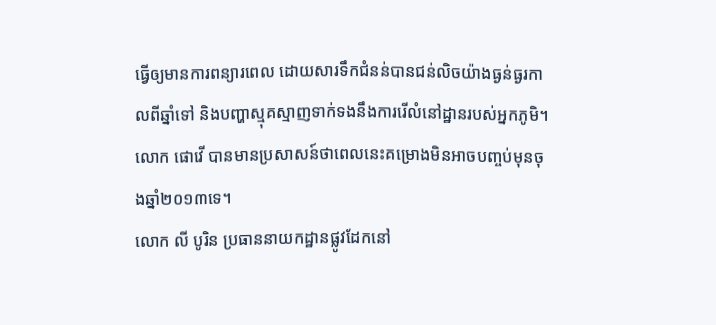ធ្វើឲ្យមានការពន្យារពេល ដោយសារទឹកជំនន់បានជន់លិចយ៉ាងធ្ងន់ធ្ងរកាលពីឆ្នាំទៅ និងបញ្ហាស្មុគស្មាញទាក់ទងនឹងការរើលំនៅដ្ឋានរបស់អ្នកភូមិ។ លោក ផោវើ បានមានប្រសាសន៍ថាពេលនេះគម្រោងមិនអាចបញ្ចប់មុនចុងឆ្នាំ២០១៣ទេ។
លោក លី បូរិន ប្រធាននាយកដ្ឋានផ្លូវដែកនៅ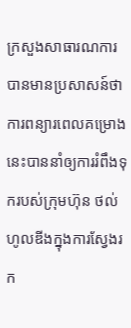ក្រសួងសាធារណការ បានមានប្រសាសន៍ថា ការពន្យារពេលគម្រោងនេះបាននាំឲ្យការរំពឹងទុករបស់ក្រុមហ៊ុន ថល់ហូលឌីងក្នុងការស្វែងរក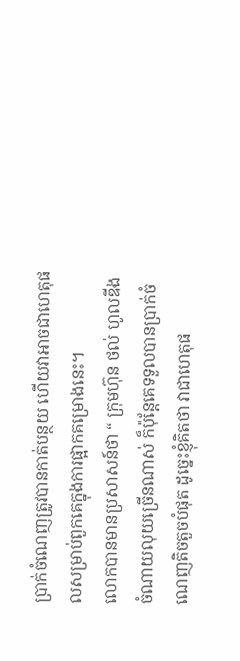ប្រាក់ចំណេញត្រូវបានកាត់បន្ថយ ហើយវាអាចជាហេតុផលសម្រាប់ពួកគេក្នុងការផ្អាកគម្រោងនេះ។
លោកបានមានប្រសាសន៍ថា “ ក្រុមហ៊ុន ថល់ ហូលឌីង ចំណាយលុយច្រើនណាស់ ក៏ប៉ុន្ដែគេទទួលបានប្រាក់ចំណេញតិចតួចបំផុត ដូច្នេះខ្ញុំគិតថា វាជាហេតុផ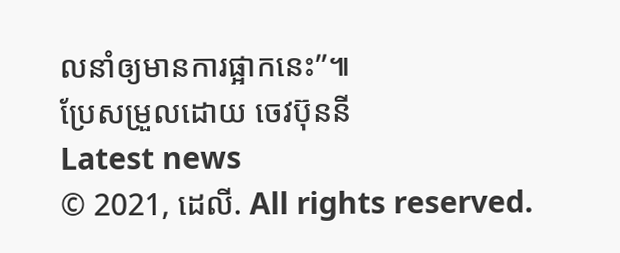លនាំឲ្យមានការផ្អាកនេះ”៕
ប្រែសម្រួលដោយ ចេវប៊ុននី
Latest news
© 2021, ដេលី. All rights reserved.